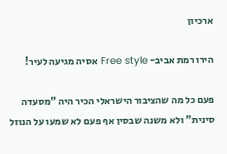ארכיון

הירו רמת אביב- Free style אסיה מגיעה לעיר!

פעם כל מה שהציבור הישראלי הכיר היה "מסעדה סינית" ולא משנה שבסין אף פעם לא שמעו על הנוזל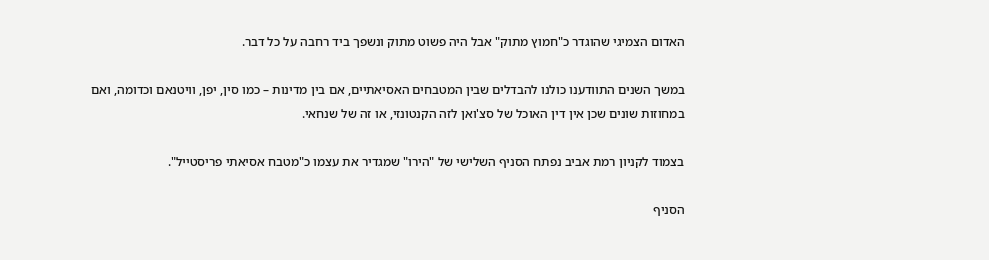האדום הצמיגי שהוגדר כ"חמוץ מתוק" אבל היה פשוט מתוק ונשפך ביד רחבה על כל דבר.

במשך השנים התוודענו כולנו להבדלים שבין המטבחים האסיאתיים, אם בין מדינות – כמו סין, יפן, וויטנאם וכדומה, ואם במחוזות שונים שכן אין דין האוכל של סצ'ואן לזה הקנטונזי, או זה של שנחאי.

בצמוד לקניון רמת אביב נפתח הסניף השלישי של "הירו" שמגדיר את עצמו כ"מטבח אסיאתי פריסטייל".

הסניף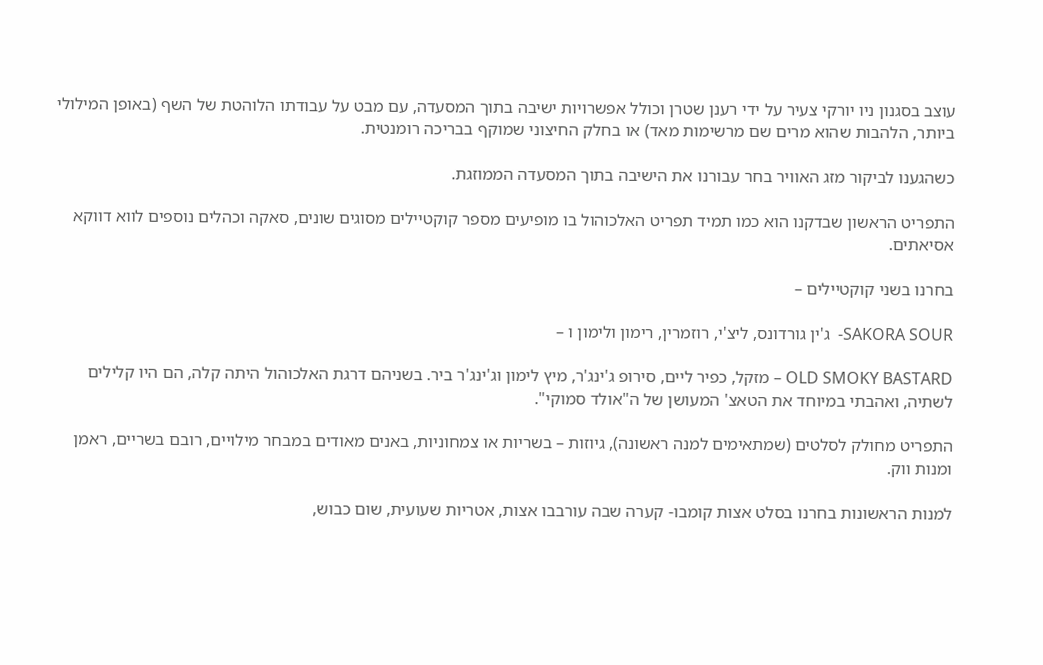עוצב בסגנון ניו יורקי צעיר על ידי רענן שטרן וכולל אפשרויות ישיבה בתוך המסעדה, עם מבט על עבודתו הלוהטת של השף (באופן המילולי ביותר, הלהבות שהוא מרים שם מרשימות מאד) או בחלק החיצוני שמוקף בבריכה רומנטית.

כשהגענו לביקור מזג האוויר בחר עבורנו את הישיבה בתוך המסעדה הממוזגת.

התפריט הראשון שבדקנו הוא כמו תמיד תפריט האלכוהול בו מופיעים מספר קוקטיילים מסוגים שונים, סאקה וכהלים נוספים לווא דווקא אסיאתים.

בחרנו בשני קוקטיילים –

SAKORA SOUR-  ג'ין גורדונס, ליצ'י, רוזמרין, רימון ולימון ו –

OLD SMOKY BASTARD – מזקל, כפיר ליים, סירופ ג'ינג'ר, מיץ לימון וג'ינג'ר ביר. בשניהם דרגת האלכוהול היתה קלה, הם היו קלילים לשתיה, ואהבתי במיוחד את הטאצ' המעושן של ה"אולד סמוקי".

התפריט מחולק לסלטים (שמתאימים למנה ראשונה), גיוזות – בשריות או צמחוניות, באנים מאודים במבחר מילויים, רובם בשריים, ראמן ומנות ווק.

למנות הראשונות בחרנו בסלט אצות קומבו- קערה שבה עורבבו אצות, אטריות שעועית, שום כבוש,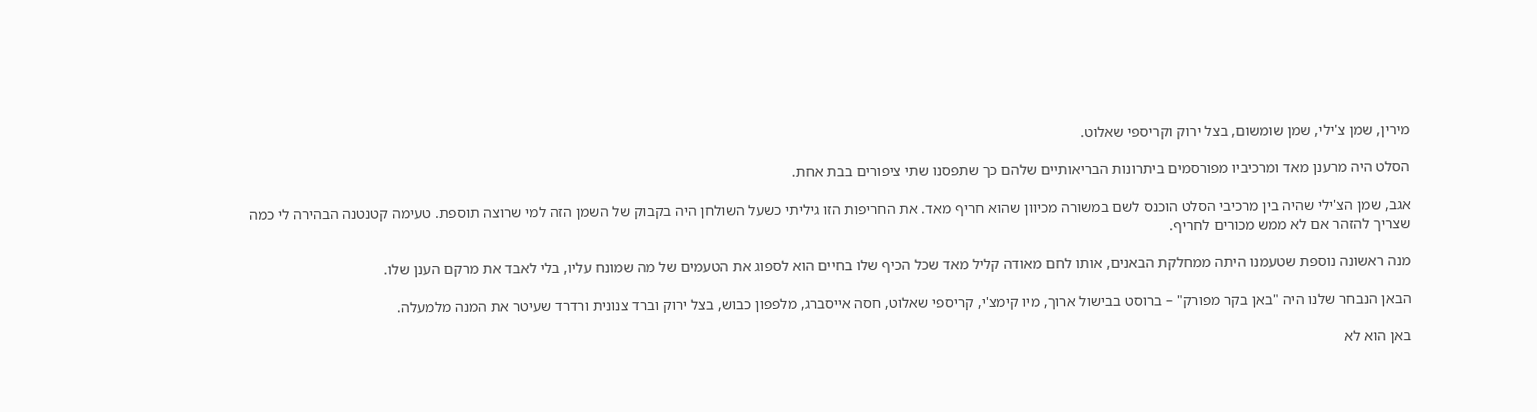מירין, שמן צ'ילי, שמן שומשום, בצל ירוק וקריספי שאלוט.

הסלט היה מרענן מאד ומרכיביו מפורסמים ביתרונות הבריאותיים שלהם כך שתפסנו שתי ציפורים בבת אחת.

אגב, שמן הצ'ילי שהיה בין מרכיבי הסלט הוכנס לשם במשורה מכיוון שהוא חריף מאד. את החריפות הזו גיליתי כשעל השולחן היה בקבוק של השמן הזה למי שרוצה תוספת. טעימה קטנטנה הבהירה לי כמה שצריך להזהר אם לא ממש מכורים לחריף.

מנה ראשונה נוספת שטעמנו היתה ממחלקת הבאנים, אותו לחם מאודה קליל מאד שכל הכיף שלו בחיים הוא לספוג את הטעמים של מה שמונח עליו, בלי לאבד את מרקם הענן שלו.

הבאן הנבחר שלנו היה "באן בקר מפורק" – ברוסט בבישול ארוך, מיו קימצ'י, קריספי שאלוט, חסה אייסברג, מלפפון כבוש, בצל ירוק וברד צנונית ורדרד שעיטר את המנה מלמעלה.

באן הוא לא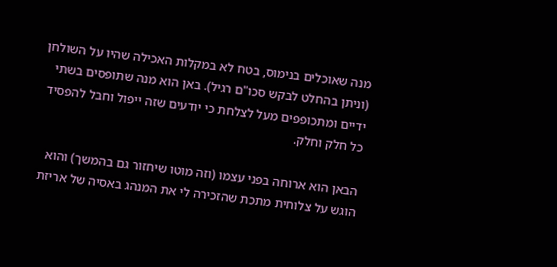מנה שאוכלים בנימוס, בטח לא במקלות האכילה שהיו על השולחן (וניתן בהחלט לבקש סכו"ם רגיל). באן הוא מנה שתופסים בשתי ידיים ומתכופפים מעל לצלחת כי יודעים שזה ייפול וחבל להפסיד כל חלק וחלק.

הבאן הוא ארוחה בפני עצמו (וזה מוטו שיחזור גם בהמשך) והוא הוגש על צלוחית מתכת שהזכירה לי את המנהג באסיה של אריזת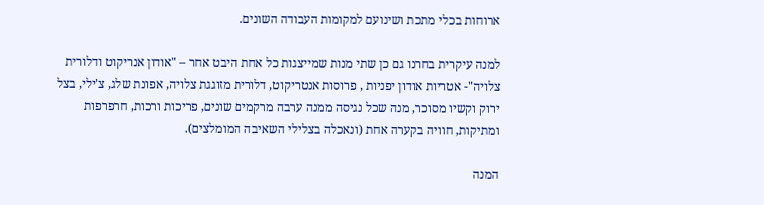ארוחות בכלי מתכת ושינועם למקומות העבודה השונים.

למנה עיקרית בחרנו גם כן שתי מנות שמייצגות כל אחת היבט אחר – "אודון אנריקוט ודלורית צלויה"- אטריות אודון יפניות , פרוסות אנטריקוט, דלורית מזוגגת צלויה, אפונת שלג, צ'ילי, בצל ירוק וקשיו מסוכר, מנה שכל נגיסה ממנה ערבה מרקמים שונים, פריכות ורכות, חרפרפות ומתיקות, חוויה בקערה אחת (ונאכלה בצלילי השאיבה המומלצים).

המנה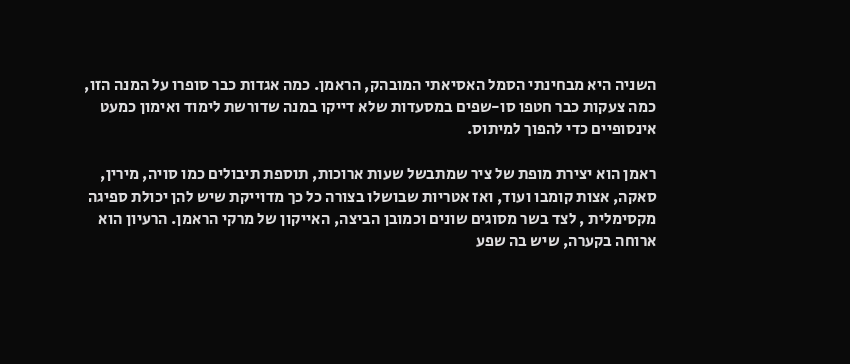השניה היא מבחינתי הסמל האסיאתי המובהק, הראמן. כמה אגדות כבר סופרו על המנה הזו, כמה צעקות כבר חטפו סו-שפים במסעדות שלא דייקו במנה שדורשת לימוד ואימון כמעט אינסופיים כדי להפוך למיתוס.

ראמן הוא יצירת מופת של ציר שמתבשל שעות ארוכות, תוספת תיבולים כמו סויה, מירין, סאקה, אצות קומבו ועוד, ואז אטריות שבושלו בצורה כל כך מדוייקת שיש להן יכולת ספיגה מקסימלית , לצד בשר מסוגים שונים וכמובן הביצה, האייקון של מרקי הראמן. הרעיון הוא ארוחה בקערה, שיש בה שפע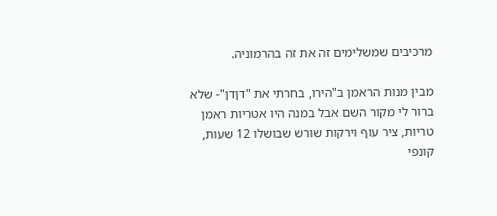מרכיבים שמשלימים זה את זה בהרמוניה.

מבין מנות הראמן ב"הירו, בחרתי את "דןדן"- שלא ברור לי מקור השם אבל במנה היו אטריות ראמן טריות, ציר עוף וירקות שורש שבושלו 12 שעות, קונפי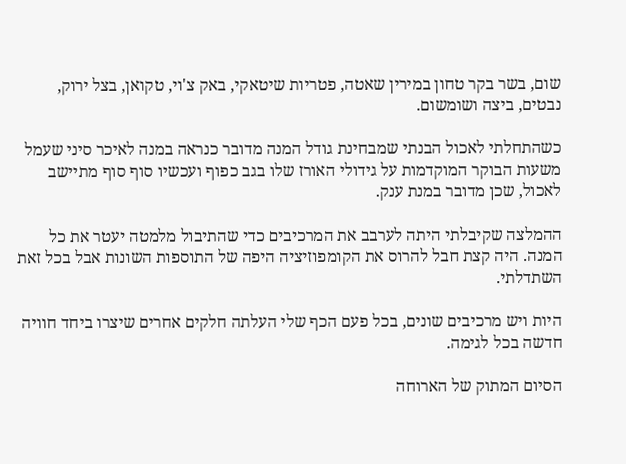שום, בשר בקר טחון במירין שאטה, פטריות שיטאקי, באק צ'וי, טקואן, בצל ירוק, נבטים, ביצה ושומשום.

כשהתחלתי לאכול הבנתי שמבחינת גודל המנה מדובר כנראה במנה לאיכר סיני שעמל משעות הבוקר המוקדמות על גידולי האורז שלו בגב כפוף ועכשיו סוף סוף מתיישב לאכול, שכן מדובר במנת ענק.

ההמלצה שקיבלתי היתה לערבב את המרכיבים כדי שהתיבול מלמטה יעטר את כל המנה. היה קצת חבל להרוס את הקומפוזיציה היפה של התוספות השונות אבל בכל זאת השתדלתי.

היות ויש מרכיבים שונים, בכל פעם הכף שלי העלתה חלקים אחרים שיצרו ביחד חוויה חדשה בכל לגימה.

הסיום המתוק של הארוחה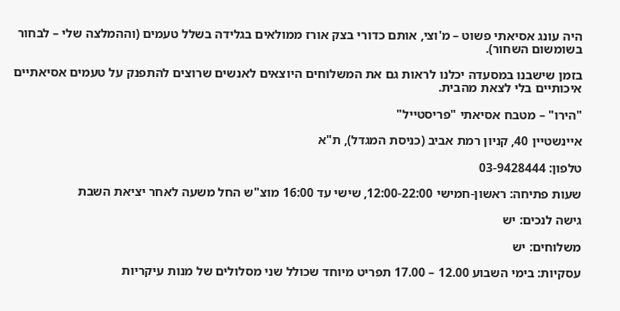היה עונג אסיאתי פשוט – מ'וצי, אותם כדורי בצק אורז ממולאים בגלידה בשלל טעמים (וההמלצה שלי – לבחור בשומשום השחור).

בזמן שישבנו במסעדה יכלנו לראות גם את המשלוחים היוצאים לאנשים שרוצים להתפנק על טעמים אסיאתיים איכותיים בלי לצאת מהבית.

"הירו" – מטבח אסיאתי "פריסטייל"

איינשטיין 40, קניון רמת אביב (כניסת המגדל), ת"א

טלפון: 03-9428444

שעות פתיחה: ראשון-חמישי 12:00-22:00, שישי עד 16:00 מוצ"ש החל משעה לאחר יציאת השבת

גישה לנכים: יש

משלוחים: יש

עסקיות: בימי השבוע 12.00 – 17.00 תפריט מיוחד שכולל שני מסלולים של מנות עיקריות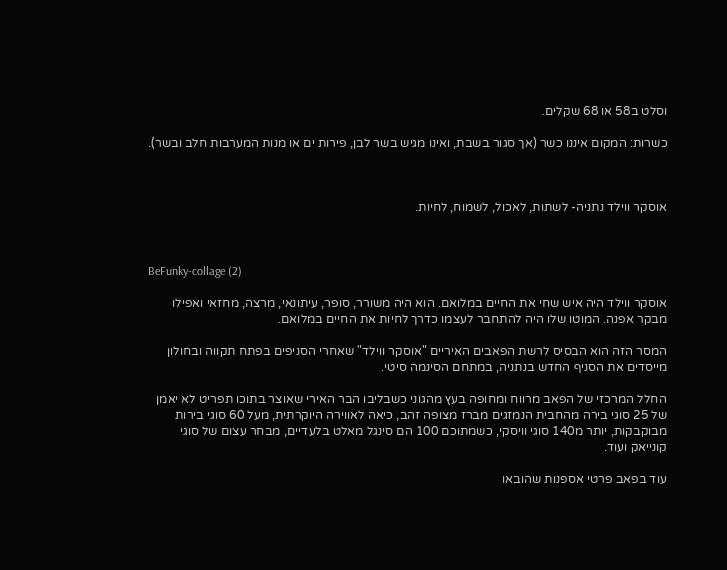וסלט ב58 או 68 שקלים.

כשרות: המקום איננו כשר (אך סגור בשבת, ואינו מגיש בשר לבן, פירות ים או מנות המערבות חלב ובשר).



אוסקר ווילד נתניה- לשתות, לאכול, לשמוח, לחיות.



BeFunky-collage (2)

אוסקר ווילד היה איש שחי את החיים במלואם. הוא היה משורר, סופר, עיתונאי, מרצה, מחזאי ואפילו מבקר אפנה. המוטו שלו היה להתחבר לעצמו כדרך לחיות את החיים במלואם.

המסר הזה הוא הבסיס לרשת הפאבים האיריים "אוסקר ווילד" שאחרי הסניפים בפתח תקווה ובחולון מייסדים את הסניף החדש בנתניה, במתחם הסינמה סיטי.

החלל המרכזי של הפאב מרווח ומחופה בעץ מהגוני כשבליבו הבר האירי שאוצר בתוכו תפריט לא יאמן של 25 סוגי בירה מהחבית הנמזגים מברז מצופה זהב, כיאה לאווירה היוקרתית, מעל 60 סוגי בירות מבוקבקות, יותר מ140 סוגי וויסקי, כשמתוכם 100 הם סינגל מאלט בלעדיים, מבחר עצום של סוגי קונייאק ועוד.

עוד בפאב פרטי אספנות שהובאו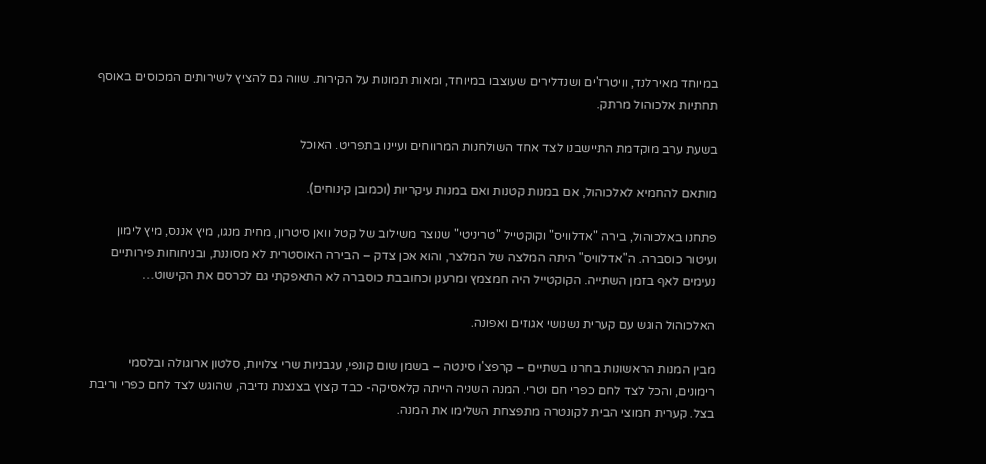במיוחד מאירלנד, וויטרז'ים ושנדלירים שעוצבו במיוחד, ומאות תמונות על הקירות. שווה גם להציץ לשירותים המכוסים באוסף תחתיות אלכוהול מרתק.

בשעת ערב מוקדמת התיישבנו לצד אחד השולחנות המרווחים ועיינו בתפריט. האוכל

מותאם להחמיא לאלכוהול, אם במנות קטנות ואם במנות עיקריות (וכמובן קינוחים).

פתחנו באלכוהול, בירה "אדלוויס" וקוקטייל "טריניטי" שנוצר משילוב של קטל וואן סיטרון, מחית מנגו, מיץ אננס, מיץ לימון ועיטור כוסברה. ה"אדלוויס" היתה המלצה של המלצר, והוא אכן צדק – הבירה האוסטרית לא מסוננת, ובניחוחות פירותיים נעימים לאף בזמן השתייה. הקוקטייל היה חמצמץ ומרענן וכחובבת כוסברה לא התאפקתי גם לכרסם את הקישוט…

האלכוהול הוגש עם קערית נשנושי אגוזים ואפונה.

מבין המנות הראשונות בחרנו בשתיים – קרפצ'ו סינטה – בשמן שום קונפי, עגבניות שרי צלויות, סלטון ארוגולה ובלסמי רימונים, והכל לצד לחם כפרי חם וטרי. המנה השניה הייתה קלאסיקה- כבד קצוץ בצנצנת נדיבה, שהוגש לצד לחם כפרי וריבת בצל. קערית חמוצי הבית לקונטרה מתפצחת השלימו את המנה.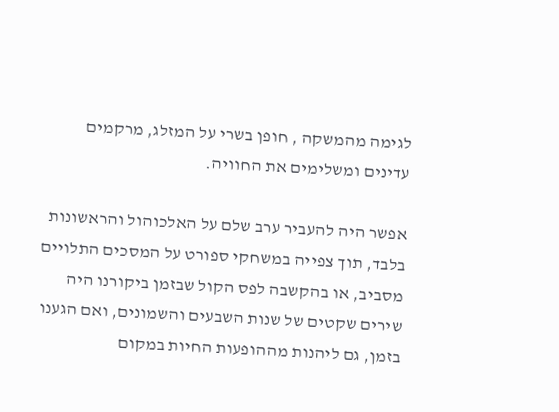לגימה מהמשקה , חופן בשרי על המזלג, מרקמים עדינים ומשלימים את החוויה.

אפשר היה להעביר ערב שלם על האלכוהול והראשונות בלבד, תוך צפייה במשחקי ספורט על המסכים התלויים מסביב, או בהקשבה לפס הקול שבזמן ביקורנו היה שירים שקטים של שנות השבעים והשמונים, ואם הגענו בזמן, גם ליהנות מההופעות החיות במקום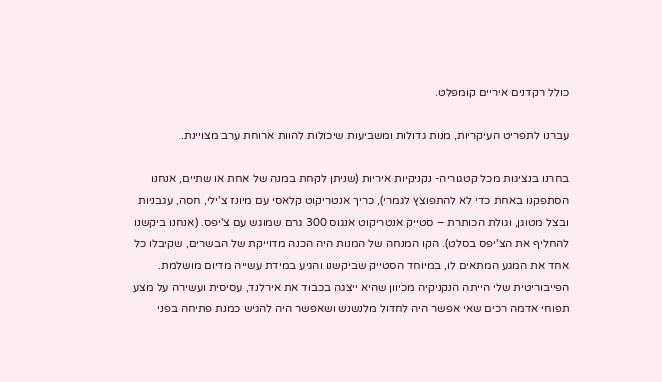כולל רקדנים איריים קומפלט.

עברנו לתפריט העיקריות, מנות גדולות ומשביעות שיכולות להוות ארוחת ערב מצויינת.

בחרנו בנציגות מכל קטגוריה- נקניקיות איריות (שניתן לקחת במנה של אחת או שתיים, אנחנו הסתפקנו באחת כדי לא להתפוצץ לגמרי), כריך אנטריקוט קלאסי עם מיונז צ'ילי, חסה, עגבניות ובצל מטוגן, וגולת הכותרת – סטייק אנטריקוט אנגוס 300 גרם שמוגש עם צ'יפס. (אנחנו ביקשנו להחליף את הצ'יפס בסלט). הקו המנחה של המנות היה הכנה מדוייקת של הבשרים, שקיבלו כל אחד את המגע המתאים לו, במיוחד הסטייק שביקשנו והגיע במידת עשייה מדיום מושלמת. הפייבוריטית שלי הייתה הנקניקיה מכיוון שהיא ייצגה בכבוד את אירלנד, עסיסית ועשירה על מצע תפוחי אדמה רכים שאי אפשר היה לחדול מלנשנש ושאפשר היה להגיש כמנת פתיחה בפני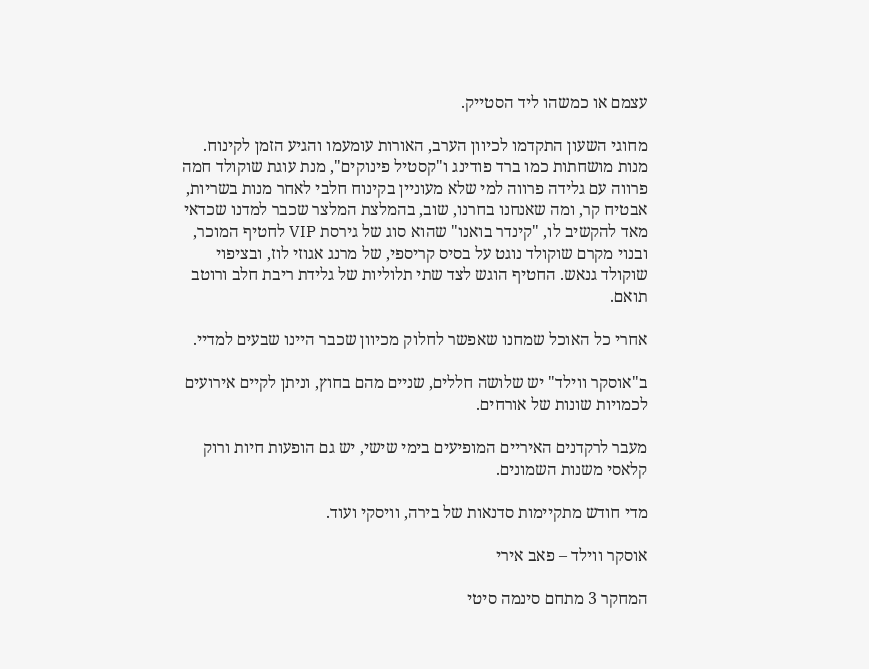עצמם או כמשהו ליד הסטייק.

מחוגי השעון התקדמו לכיוון הערב, האורות עומעמו והגיע הזמן לקינוח. מנות מושחתות כמו ברד פודינג ו"קסטיל פינוקים", מנת עוגת שוקולד חמה פרווה עם גלידה פרווה למי שלא מעוניין בקינוח חלבי לאחר מנות בשריות, אבטיח קר, ומה שאנחנו בחרנו, שוב, בהמלצת המלצר שכבר למדנו שכדאי מאד להקשיב לו, "קינדר בואנו" שהוא סוג של גירסת VIP לחטיף המוכר, ובנוי מקרם שוקולד נוגט על בסיס קריספי, של מרנג אגוזי לוז, ובציפוי שוקולד גנאש. החטיף הוגש לצד שתי תלוליות של גלידת ריבת חלב ורוטב תואם.

אחרי כל האוכל שמחנו שאפשר לחלוק מכיוון שכבר היינו שבעים למדיי.

ב"אוסקר ווילד" יש שלושה חללים, שניים מהם בחוץ, וניתן לקיים אירועים לכמויות שונות של אורחים.

מעבר לרקדנים האיריים המופיעים בימי שישי, יש גם הופעות חיות ורוק קלאסי משנות השמונים.

מדי חודש מתקיימות סדנאות של בירה, וויסקי ועוד.

אוסקר ווילד – פאב אירי

המחקר 3 מתחם סינמה סיטי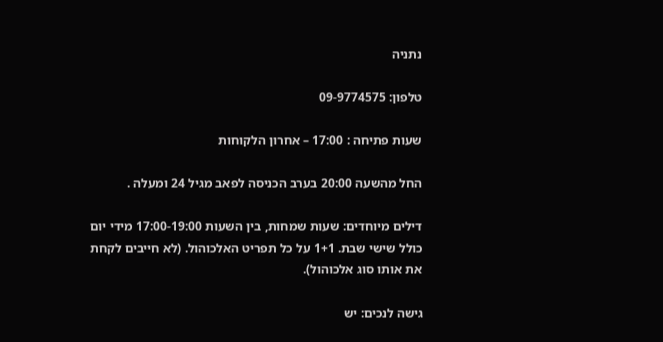נתניה

טלפון: 09-9774575

שעות פתיחה : 17:00 – אחרון הלקוחות

החל מהשעה 20:00 בערב הכניסה לפאב מגיל 24 ומעלה .

דילים מיוחדים: שעות שמחות, בין השעות 17:00-19:00 מידי יום כולל שישי שבת. 1+1 על כל תפריט האלכוהול. (לא חייבים לקחת את אותו סוג אלכוהול).

גישה לנכים: יש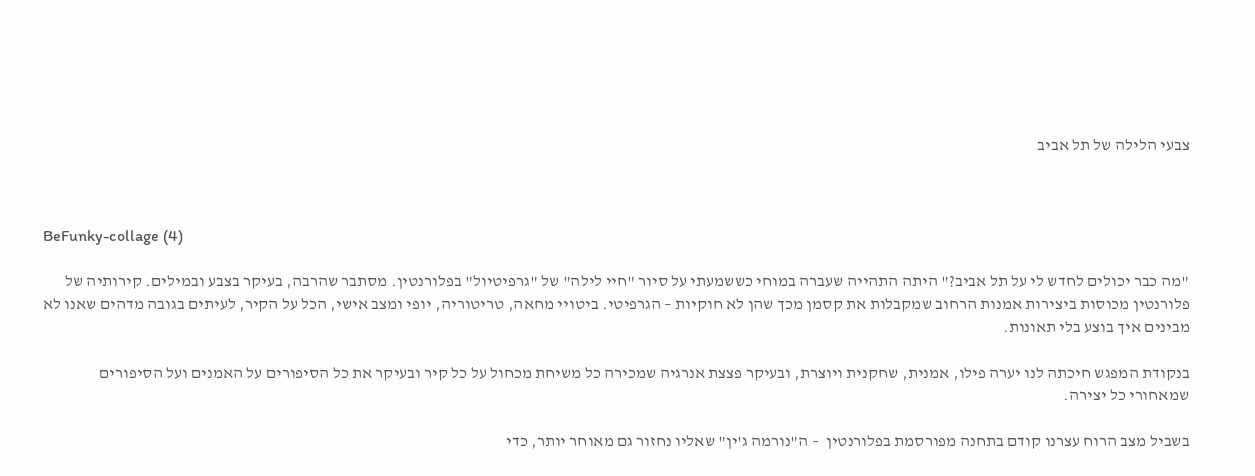צבעי הלילה של תל אביב



BeFunky-collage (4)

"מה כבר יכולים לחדש לי על תל אביב?" היתה התהייה שעברה במוחי כששמעתי על סיור "חיי לילה" של "גרפיטיול" בפלורנטין. מסתבר שהרבה, בעיקר בצבע ובמילים. קירותיה של פלורנטין מכוסות ביצירות אמנות הרחוב שמקבלות את קסמן מכך שהן לא חוקיות – הגרפיטי. ביטויי מחאה, טריטוריה, יופי ומצב אישי, הכל על הקיר, לעיתים בגובה מדהים שאנו לא מבינים איך בוצע בלי תאונות.

בנקודת המפגש חיכתה לנו יערה פילו, אמנית, שחקנית ויוצרת, ובעיקר פצצת אנרגיה שמכירה כל משיחת מכחול על כל קיר ובעיקר את כל הסיפורים על האמנים ועל הסיפורים שמאחורי כל יצירה.

בשביל מצב הרוח עצרנו קודם בתחנה מפורסמת בפלורנטין  – ה"נורמה ג'ין" שאליו נחזור גם מאוחר יותר, כדי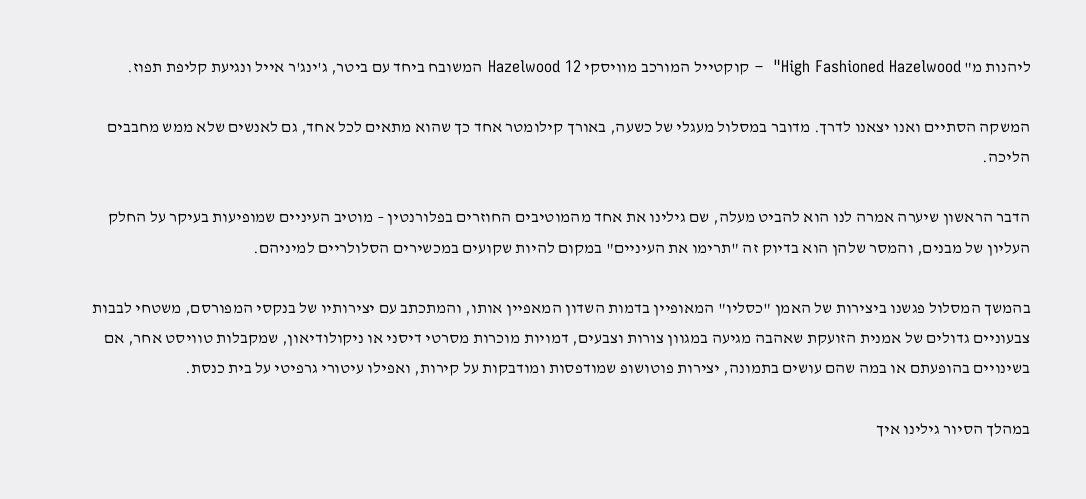ליהנות מ" High Fashioned Hazelwood"  – קוקטייל המורכב מוויסקי Hazelwood 12 המשובח ביחד עם ביטר, ג'ינג'ר אייל ונגיעת קליפת תפוז.

המשקה הסתיים ואנו יצאנו לדרך. מדובר במסלול מעגלי של כשעה, באורך קילומטר אחד כך שהוא מתאים לכל אחד, גם לאנשים שלא ממש מחבבים הליכה.

הדבר הראשון שיערה אמרה לנו הוא להביט מעלה, שם גילינו את אחד מהמוטיבים החוזרים בפלורנטין – מוטיב העיניים שמופיעות בעיקר על החלק העליון של מבנים, והמסר שלהן הוא בדיוק זה "תרימו את העיניים" במקום להיות שקועים במכשירים הסלולריים למיניהם.

בהמשך המסלול פגשנו ביצירות של האמן "כסליו" המאופיין בדמות השדון המאפיין אותו, והמתכתב עם יצירותיו של בנקסי המפורסם, משטחי לבבות צבעוניים גדולים של אמנית הזועקת שאהבה מגיעה במגוון צורות וצבעים, דמויות מוכרות מסרטי דיסני או ניקולודיאון, שמקבלות טוויסט אחר, אם בשינויים בהופעתם או במה שהם עושים בתמונה, יצירות פוטושופ שמודפסות ומודבקות על קירות, ואפילו עיטורי גרפיטי על בית כנסת.

במהלך הסיור גילינו איך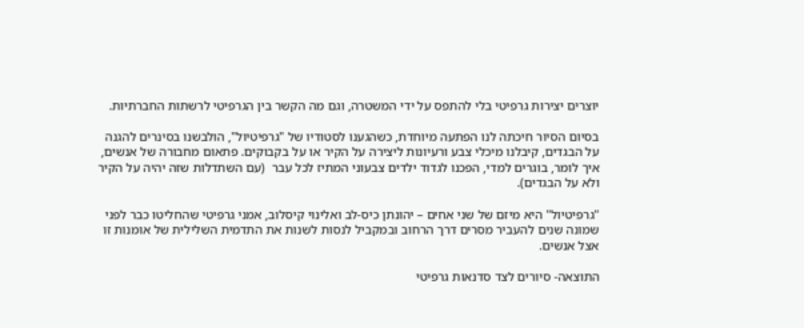יוצרים יצירות גרפיטי בלי להתפס על ידי המשטרה, וגם מה הקשר בין הגרפיטי לרשתות החברתיות.

בסיום הסיור חיכתה לנו הפתעה מיוחדת, כשהגענו לסטודיו של "גרפיטיול", הולבשנו בסינרים להגנה על הבגדים, קיבלנו מיכלי צבע ורעיונות ליצירה על הקיר או על בקבוקים. פתאום מחבורה של אנשים, איך לומר, בוגרים למדי, הפכנו לגדוד ילדים צבעוני המתיז לכל עבר  (עם השתדלות שזה יהיה על הקיר ולא על הבגדים).

"גרפיטיול" היא מיזם של שני אחים – יהונתן כיס-לב ואלינוי קיסלוב, אמני גרפיטי שהחליטו כבר לפני שמונה שנים להעביר מסרים דרך הרחוב ובמקביל לנסות לשנות את התדמית השלילית של אומנות זו אצל אנשים.

התוצאה- סיורים לצד סדנאות גרפיטי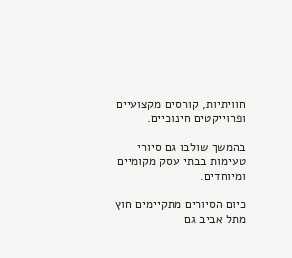חוויתיות, קורסים מקצועיים ופרוייקטים חינוכיים.

בהמשך שולבו גם סיורי טעימות בבתי עסק מקומיים ומיוחדים.

כיום הסיורים מתקיימים חוץ מתל אביב גם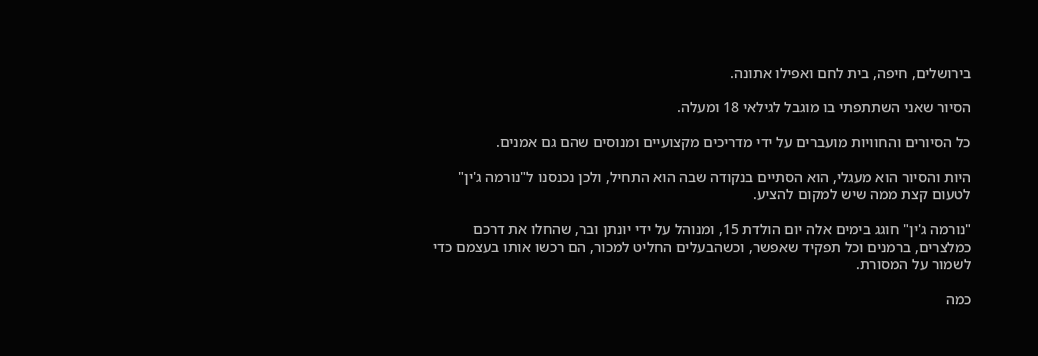בירושלים, חיפה, בית לחם ואפילו אתונה.

הסיור שאני השתתפתי בו מוגבל לגילאי 18 ומעלה.

כל הסיורים והחוויות מועברים על ידי מדריכים מקצועיים ומנוסים שהם גם אמנים.

היות והסיור הוא מעגלי, הוא הסתיים בנקודה שבה הוא התחיל, ולכן נכנסנו ל"נורמה ג'ין" לטעום קצת ממה שיש למקום להציע.

"נורמה ג'ין" חוגג בימים אלה יום הולדת 15, ומנוהל על ידי יונתן ובר, שהחלו את דרכם כמלצרים, ברמנים וכל תפקיד שאפשר, וכשהבעלים החליט למכור, הם רכשו אותו בעצמם כדי לשמור על המסורת.

כמה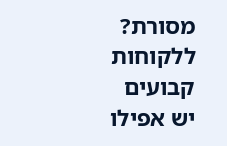מסורת?  ללקוחות קבועים יש אפילו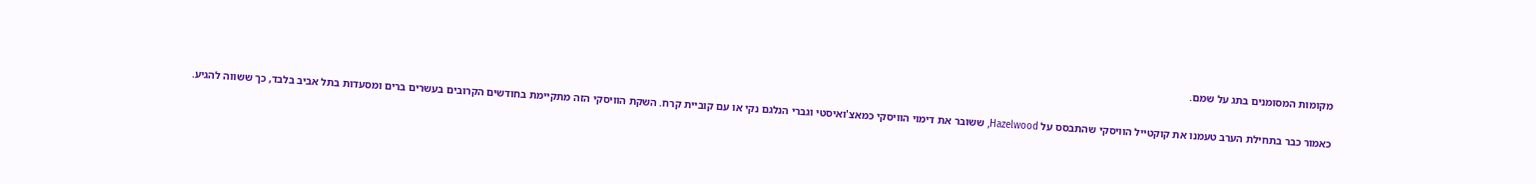מקומות המסומנים בתג על שמם.

כאמור כבר בתחילת הערב טעמנו את קוקטייל הוויסקי שהתבסס על Hazelwood, ששובר את דימוי הוויסקי כמאצ'ואיסטי וגברי הנלגם נקי או עם קוביית קרח. השקת הוויסקי הזה מתקיימת בחודשים הקרובים בעשרים ברים ומסעדות בתל אביב בלבד, כך ששווה להגיע.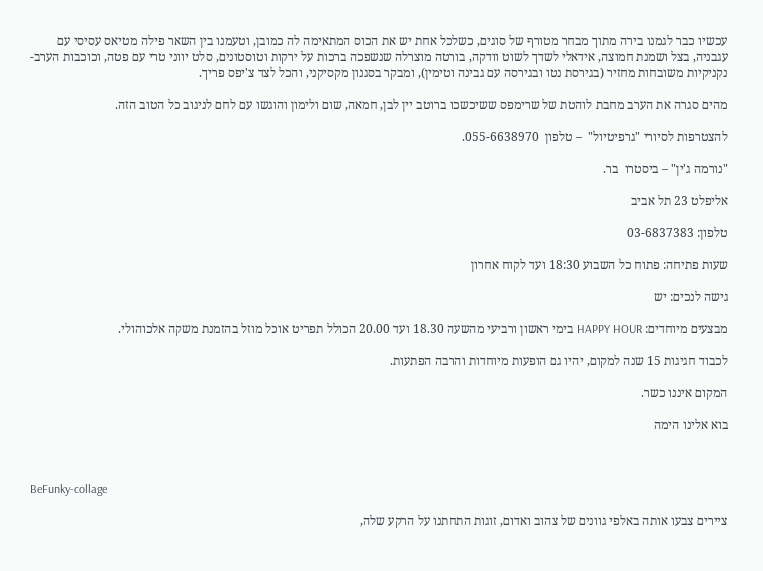עכשיו כבר לגמנו בירה מתוך מבחר מטורף של סוגים, כשלכל אחת יש את הכוס המתאימה לה כמובן, וטעמנו בין השאר פילה מטיאס עסיסי עם עגבניה, בצל ושמנת חמוצה, אידאלי לשדך לשוט וודקה, בורטה מוצרלה שנשפכה ברכות על ירקות וטוסטונים, סלט יווני טרי עם פטה, וכוכבות הערב- נקניקיות משובחות מחזיר (בגירסת נטו ובגירסה עם גבינה וטימין), ומבקר בסגנון מקסיקני, והכל לצד צ'יפס פריך.

מהים סגרה את הערב מחבת לוהטת של שרימפס ששיכשכו ברוטב יין לבן, חמאה, שום ולימון והוגשו עם לחם לניגוב כל הטוב הזה.

להצטרפות לסיורי "גרפיטיול"  – טלפון  055-6638970.

"נורמה ג'ין" – ביסטרו  בר.

אליפלט 23 תל אביב

טלפון: 03-6837383

שעות פתיחה: פתוח כל השבוע 18:30 ועד לקוח אחרון

גישה לנכים: יש

מבצעים מיוחדים: HAPPY HOUR בימי ראשון ורביעי מהשעה 18.30 ועד 20.00 הכולל תפריט אוכל מוזל בהזמנת משקה אלכוהולי.

לכבוד חגיגות 15 שנה למקום, יהיו גם הופעות מיוחדות והרבה הפתעות.

המקום איננו כשר.

בוא אלינו הימה



BeFunky-collage

ציירים צבעו אותה באלפי גוונים של צהוב ואדום, זוגות התחתנו על הרקע שלה,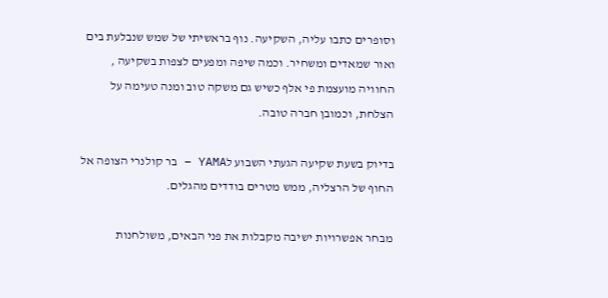וסופרים כתבו עליה, השקיעה. נוף בראשיתי של שמש שנבלעת בים ואור שמאדים ומשחיר. וכמה שיפה ומפעים לצפות בשקיעה , החוויה מועצמת פי אלף כשיש גם משקה טוב ומנה טעימה על הצלחת, וכמובן חברה טובה.

בדיוק בשעת שקיעה הגעתי השבוע לYAMA – בר קולנרי הצופה אל החוף של הרצליה, ממש מטרים בודדים מהגלים.

מבחר אפשרויות ישיבה מקבלות את פני הבאים, משולחנות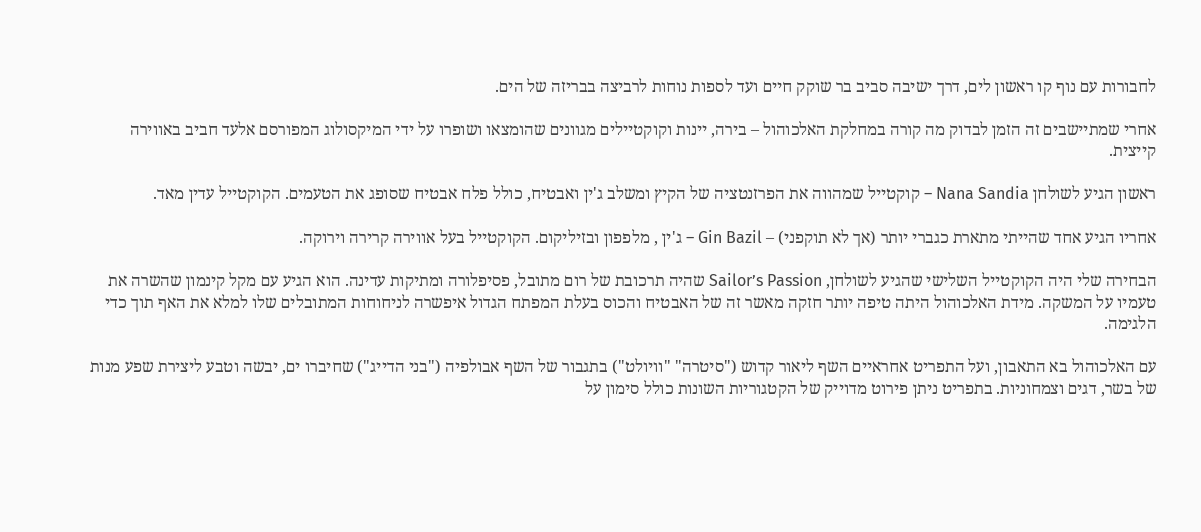לחבורות עם נוף קו ראשון לים, דרך ישיבה סביב בר שוקק חיים ועד לספות נוחות לרביצה בבריזה של הים.

אחרי שמתיישבים זה הזמן לבדוק מה קורה במחלקת האלכוהול – בירה, יינות וקוקטיילים מגוונים שהומצאו ושופרו על ידי המיקסולוג המפורסם אלעד חביב באווירה קייצית.

ראשון הגיע לשולחן Nana Sandia – קוקטייל שמהווה את הפרזנטציה של הקיץ ומשלב ג'ין ואבטיח, כולל פלח אבטיח שסופג את הטעמים. הקוקטייל עדין מאד.

אחריו הגיע אחד שהייתי מתארת כגברי יותר (אך לא תוקפני) – Gin Bazil – ג'ין , מלפפון ובזיליקום. הקוקטייל בעל אווירה קרירה וירוקה.

הבחירה שלי היה הקוקטייל השלישי שהגיע לשולחן, Sailor’s Passion שהיה תרכובת של רום מתובל, פסיפלורה ומתיקות עדינה. הוא הגיע עם מקל קינמון שהשרה את טעמיו על המשקה. מידת האלכוהול היתה טיפה יותר חזקה מאשר זה של האבטיח והכוס בעלת המפתח הגדול איפשרה לניחוחות המתובלים שלו למלא את האף תוך כדי הלגימה.

עם האלכוהול בא התאבון, ועל התפריט אחראיים השף ליאור קדוש ("סיטרה" "וויולט") בתגבור של השף אבולפיה ("בני הדייג") שחיברו ים, יבשה וטבע ליצירת שפע מנות של בשר, דגים וצמחוניות. בתפריט ניתן פירוט מדוייק של הקטגוריות השונות כולל סימון על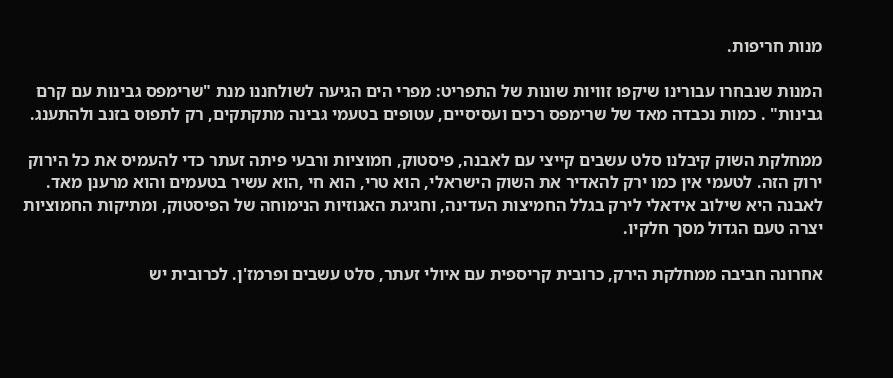מנות חריפות.

המנות שנבחרו עבורינו שיקפו זוויות שונות של התפריט: מפרי הים הגיעה לשולחננו מנת "שרימפס גבינות עם קרם גבינות" . כמות נכבדה מאד של שרימפס רכים ועסיסיים, עטופים בטעמי גבינה מתקתקים, רק לתפוס בזנב ולהתענג.

ממחלקת השוק קיבלנו סלט עשבים קייצי עם לאבנה, פיסטוק, חמוציות ורבעי פיתה זעתר כדי להעמיס את כל הירוק ירוק הזה. לטעמי אין כמו ירק להאדיר את השוק הישראלי, הוא טרי, הוא חי ,הוא עשיר בטעמים והוא מרענן מאד. לאבנה היא שילוב אידאלי לירק בגלל החמיצות העדינה, וחגיגת האגוזיות הנימוחה של הפיסטוק, ומתיקות החמוציות יצרה טעם הגדול מסך חלקיו.

אחרונה חביבה ממחלקת הירק, כרובית קריספית עם איולי זעתר, סלט עשבים ופרמז'ן. לכרובית יש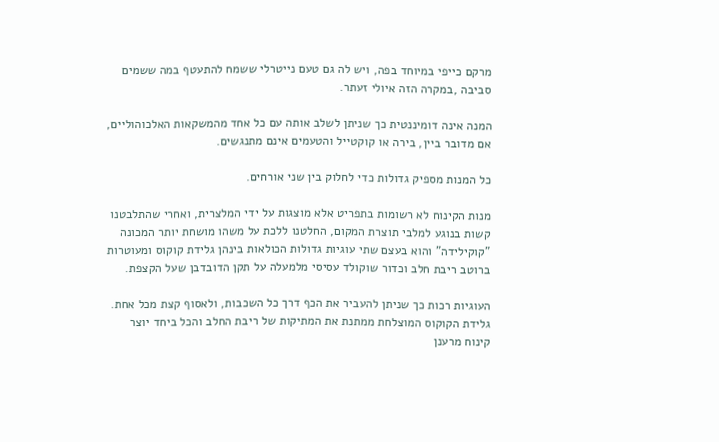מרקם כייפי במיוחד בפה, ויש לה גם טעם נייטרלי ששמח להתעטף במה ששמים סביבה ,במקרה הזה איולי זעתר.

המנה אינה דומיננטית כך שניתן לשלב אותה עם כל אחד מהמשקאות האלכוהוליים, אם מדובר ביין, בירה או קוקטייל והטעמים אינם מתנגשים.

כל המנות מספיק גדולות כדי לחלוק בין שני אורחים.

מנות הקינוח לא רשומות בתפריט אלא מוצגות על ידי המלצרית, ואחרי שהתלבטנו קשות בנוגע למלבי תוצרת המקום, החלטנו ללכת על משהו מושחת יותר המכונה "קוקילידה" והוא בעצם שתי עוגיות גדולות הכולאות בינהן גלידת קוקוס ומעוטרות ברוטב ריבת חלב וכדור שוקולד עסיסי מלמעלה על תקן הדובדבן שעל הקצפת.

העוגיות רכות כך שניתן להעביר את הכף דרך כל השכבות, ולאסוף קצת מכל אחת. גלידת הקוקוס המוצלחת ממתנת את המתיקות של ריבת החלב והכל ביחד יוצר קינוח מרענן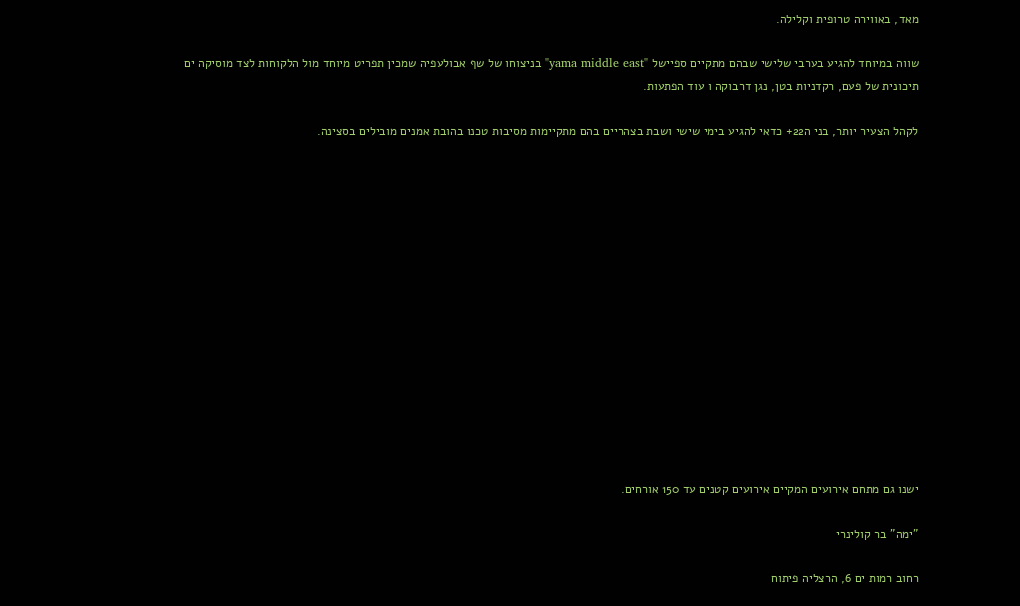מאד, באווירה טרופית וקלילה.

שווה במיוחד להגיע בערבי שלישי שבהם מתקיים ספיישל "yama middle east" בניצוחו של שף אבולעפיה שמכין תפריט מיוחד מול הלקוחות לצד מוסיקה ים תיכונית של פעם, רקדניות בטן, נגן דרבוקה ו עוד הפתעות.

לקהל הצעיר יותר, בני ה22+ כדאי להגיע בימי שישי ושבת בצהריים בהם מתקיימות מסיבות טכנו בהובת אמנים מובילים בסצינה.















ישנו גם מתחם אירועים המקיים אירועים קטנים עד 150 אורחים.

"ימה" בר קולינרי

רחוב רמות ים 6, הרצליה פיתוח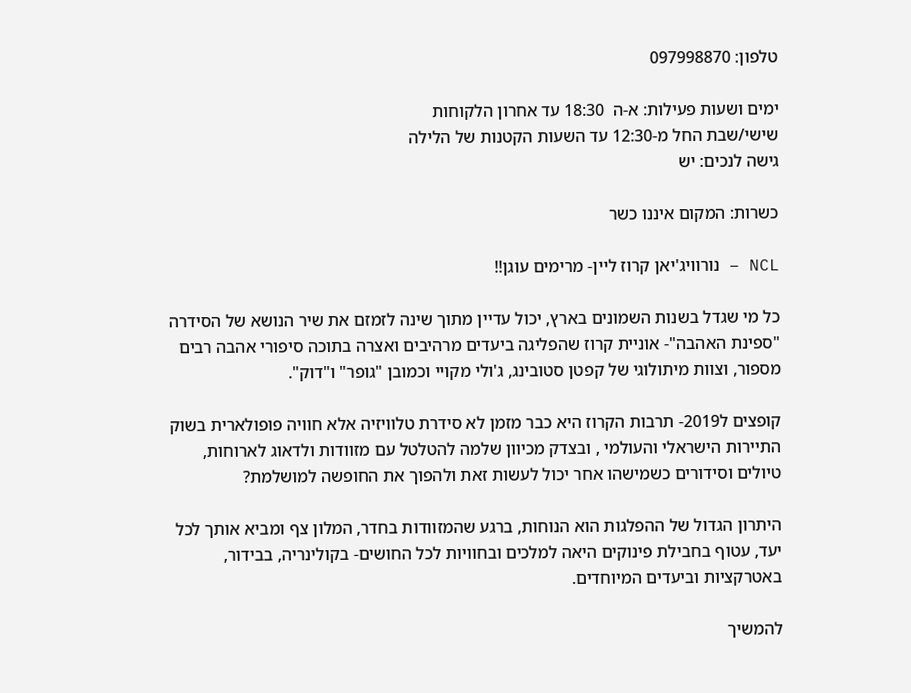טלפון: 097998870

ימים ושעות פעילות: א-ה  18:30 עד אחרון הלקוחות
שישי/שבת החל מ-12:30 עד השעות הקטנות של הלילה
גישה לנכים: יש

כשרות: המקום איננו כשר

NCL – נורוויג'יאן קרוז ליין- מרימים עוגן!!

כל מי שגדל בשנות השמונים בארץ, יכול עדיין מתוך שינה לזמזם את שיר הנושא של הסידרה "ספינת האהבה"- אוניית קרוז שהפליגה ביעדים מרהיבים ואצרה בתוכה סיפורי אהבה רבים מספור, וצוות מיתולוגי של קפטן סטובינג, ג'ולי מקויי וכמובן "גופר" ו"דוק".

קופצים ל2019- תרבות הקרוז היא כבר מזמן לא סידרת טלוויזיה אלא חוויה פופולארית בשוק התיירות הישראלי והעולמי , ובצדק מכיוון שלמה להטלטל עם מזוודות ולדאוג לארוחות, טיולים וסידורים כשמישהו אחר יכול לעשות זאת ולהפוך את החופשה למושלמת?

היתרון הגדול של ההפלגות הוא הנוחות, ברגע שהמזוודות בחדר, המלון צף ומביא אותך לכל יעד, עטוף בחבילת פינוקים היאה למלכים ובחוויות לכל החושים- בקולינריה, בבידור, באטרקציות וביעדים המיוחדים.

להמשיך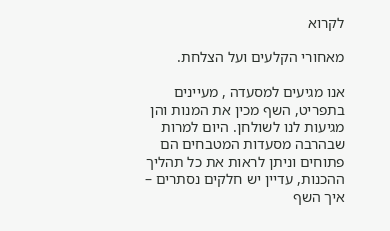לקרוא

מאחורי הקלעים ועל הצלחת.

אנו מגיעים למסעדה , מעיינים בתפריט, השף מכין את המנות והן מגיעות לנו לשולחן. היום למרות שבהרבה מסעדות המטבחים הם פתוחים וניתן לראות את כל תהליך ההכנות, עדיין יש חלקים נסתרים – איך השף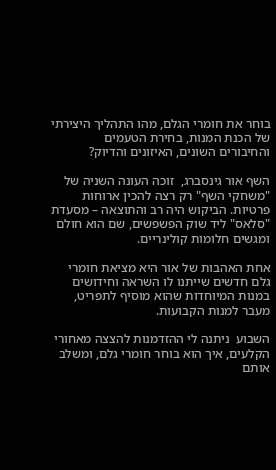בוחר את חומרי הגלם, מהו התהליך היצירתי של הכנת המנות, בחירת הטעמים והחיבורים השונים, האיזונים והדיוק?

השף אור גינסברג,  זוכה העונה השניה של "משחקי השף" רק רצה להכין ארוחות פרטיות. הביקוש היה רב והתוצאה – מסעדת "סלאס" ליד שוק הפשפשים, שם הוא חולם ומגשים חלומות קולינריים.

אחת האהבות של אור היא מציאת חומרי גלם חדשים שייתנו לו השראה וחידושים במנות המיוחדות שהוא מוסיף לתפריט, מעבר למנות הקבועות.

השבוע  ניתנה לי ההזדמנות להצצה מאחורי הקלעים, איך הוא בוחר חומרי גלם, ומשלב אותם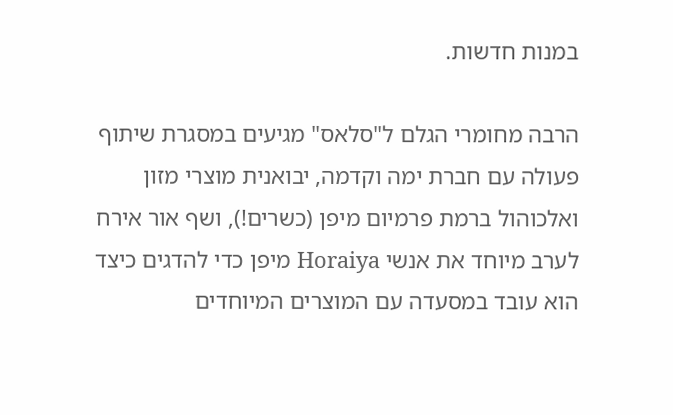במנות חדשות.

הרבה מחומרי הגלם ל"סלאס" מגיעים במסגרת שיתוף פעולה עם חברת ימה וקדמה, יבואנית מוצרי מזון ואלכוהול ברמת פרמיום מיפן (כשרים!), ושף אור אירח לערב מיוחד את אנשי Horaiya מיפן כדי להדגים כיצד הוא עובד במסעדה עם המוצרים המיוחדים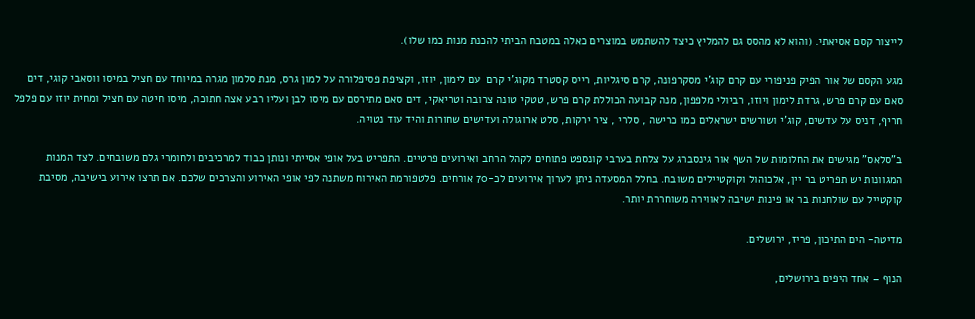לייצור קסם אסיאתי. (והוא לא מהסס גם להמליץ כיצד להשתמש במוצרים כאלה במטבח הביתי להכנת מנות כמו שלו).

מגע הקסם של אור הפיק פניפורי עם קרם קוג'י מסקרפונה, קרם סיגליות, רייס קסטרד מקוג'י קרם  עם לימון, יוזו, וקציפת פסיפלורה על למון גרס, מנת סלמון מגרה במיוחד עם חציל במיסו ווסאבי קוגי, דים סאם עם קרם פרש, גרדת לימון ויוזו, רביולי מלפפון, מנה קבועה הכוללת קרם פרש, טטקי טונה צרובה וטריאקי, דים סאם מתירסם עם מיסו לבן ועליו רבע אצה חתוכה, מיסו חיטה עם חציל ומחית יוזו עם פלפל חריף, דניס על עדשים, קוג'י ושורשים ישראלים כמו כרישה , סלרי , ציר ירקות, סלט ארוגולה ועדישים שחורות והיד עוד נטויה.

ב"סלאס" מגישים את החלומות של השף אור גינסברג על צלחת בערבי קונספט פתוחים לקהל הרחב ואירועים פרטיים. התפריט בעל אופי אסייתי ונותן כבוד למרכיבים ולחומרי גלם משובחים. לצד המנות המגוונות יש תפריט בר יין, אלכוהול וקוקטיילים משובח. בחלל המסעדה ניתן לערוך אירועים לכ-70 אורחים. פלטפורמת האירוח משתנה לפי אופי האירוע והצרכים שלכם. אם תרצו אירוע בישיבה, מסיבת קוקטייל עם שולחנות בר או פינות ישיבה לאווירה משוחררת יותר.

מדיטה- הים התיכון, פריז, ירושלים.

הנוף – אחד היפים בירושלים,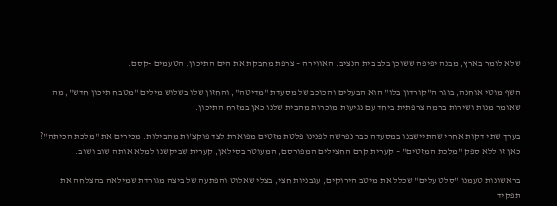שלא לומר בארץ, מבנה יפיפה ששוכן בלב בית הנציב. האווירה – צרפת מחבקת את הים התיכון. הטעמים -קסם.

השף מוטי אוחנה, בוגר ה"קורדון בלו" הוא הבעלים והכוכב של מסעדת "מדיטה", והחזון שלו בשלוש מילים "מטבח תיכון חדש", מה שאומר מנות ושירות ברמה צרפתית ביחד עם נגיעות מוכרות מהבית שלנו כאן במזרח התיכון.

בערך שתי דקות אחרי שהתיישבנו במסעדה כבר נפרשה לפנינו פלטת מזטים מפוארת לצד פוקצ'ות מהבילות. מכירים את "מלכת הכיתה"? כאן זו ללא ספק "מלכת המזטים" – קערית קרם החצילים המפורסם, המעוטר בסילאן, קערית שביקשנו למלא אותה שוב ושוב.

בראשונות טעמנו "סלט עלים" שכלל את מיטב הירוקים, עגבניות חצי, בצלי שאלוט והפתעה של ביצה מגורדת שמילאה בהצלחה את תפקיד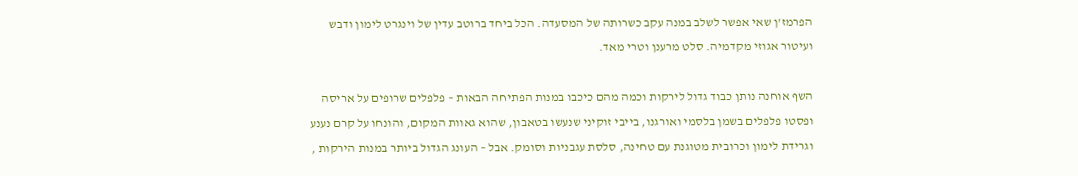הפרמז'ן שאי אפשר לשלב במנה עקב כשרותה של המסעדה. הכל ביחד ברוטב עדין של וינגרט לימון ודבש ועיטור אגוזי מקדמיה. סלט מרענן וטרי מאד.

השף אוחנה נותן כבוד גדול לירקות וכמה מהם כיכבו במנות הפתיחה הבאות – פלפלים שרופים על אריסה ופסטו פלפלים בשמן בלסמי ואורגנו, בייבי זוקיני שנעשו בטאבון, שהוא גאוות המקום, והונחו על קרם נענע וגרידת לימון וכרובית מטוגנת עם טחינה, סלסת עגבניות וסומק. אבל – העונג הגדול ביותר במנות הירקות ,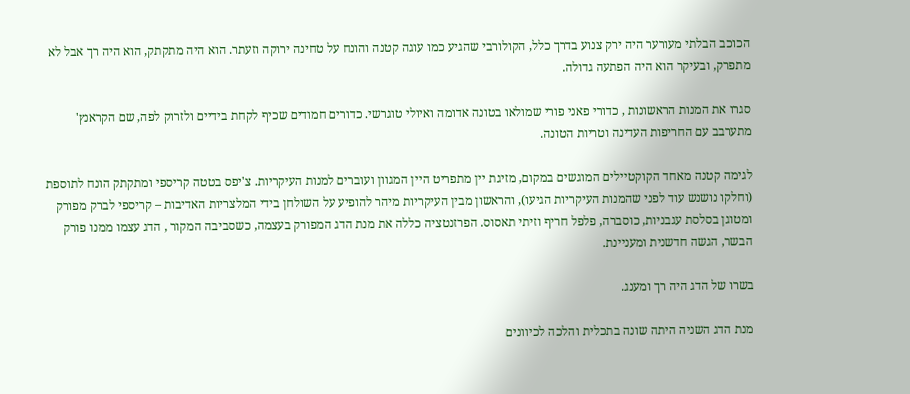הכוכב הבלתי מעורער היה ירק צנוע בדרך כלל, הקולורבי שהגיע כמו עוגה קטנה והונח על טחינה ירוקה וזעתר. הוא היה מתקתק, הוא היה רך אבל לא מתפרק, ובעיקר הוא היה הפתעה גדולה.

סגרו את המנות הראשונות , כדורי פאני פורי שמולאו בטונה אדומה ואיולי טוגרשי. כדורים חמודים שכיף לקחת בידיים ולזרוק לפה, שם הקראנץ' מתערבב עם החריפות העדינה וטריות הטונה.

לגימה קטנה מאחד הקוקטיילים המוגשים במקום, מזיגת יין מתפריט היין המגוון ועוברים למנות העיקריות. צ'יפס בטטה קריספי ומתקתק הונח לתוספת (וחלקו נושנש עוד לפני שהמנות העיקריות הגיעו), והראשון מבין העיקריות מיהר להופיע על השולחן בידי המלצריות האדיבות – קריספי לברק מפורק ומטוגן בסלסת עגבניות, כוסברה, פלפל חריף וזיתי תאסוס. הפרזנטציה כללה את מנת הדג המפורק בעצמה, כשסביבה המקור , הדג עצמו ממנו פורק הבשר, הגשה חדשנית ומעניינת.

בשרו של הדג היה רך ומענג.

מנת הדג השניה היתה שונה בתכלית והלכה לכיוונים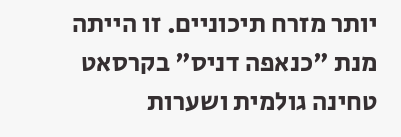יותר מזרח תיכוניים. זו הייתה מנת "כנאפה דניס" בקרסאט טחינה גולמית ושערות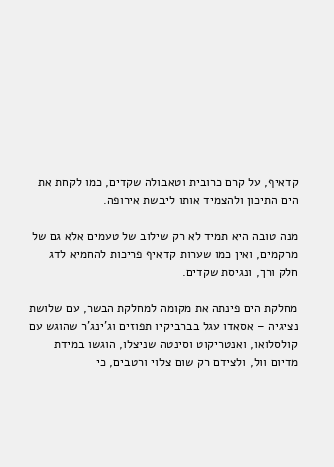קדאיף, על קרם כרובית וטאבולה שקדים, כמו לקחת את הים התיכון ולהצמיד אותו ליבשת אירופה.

מנה טובה היא תמיד לא רק שילוב של טעמים אלא גם של מרקמים, ואין כמו שערות קדאיף פריכות להחמיא לדג חלק ורך, ונגיסת שקדים.

מחלקת הים פינתה את מקומה למחלקת הבשר, עם שלושת נציגיה – אסאדו עגל בברביקיו תפוזים וג'ינג'ר שהוגש עם קולסלואו, ואנטריקוט וסינטה שניצלו, הוגשו במידת מדיום וול, ולצידם רק שום צלוי ורטבים, כי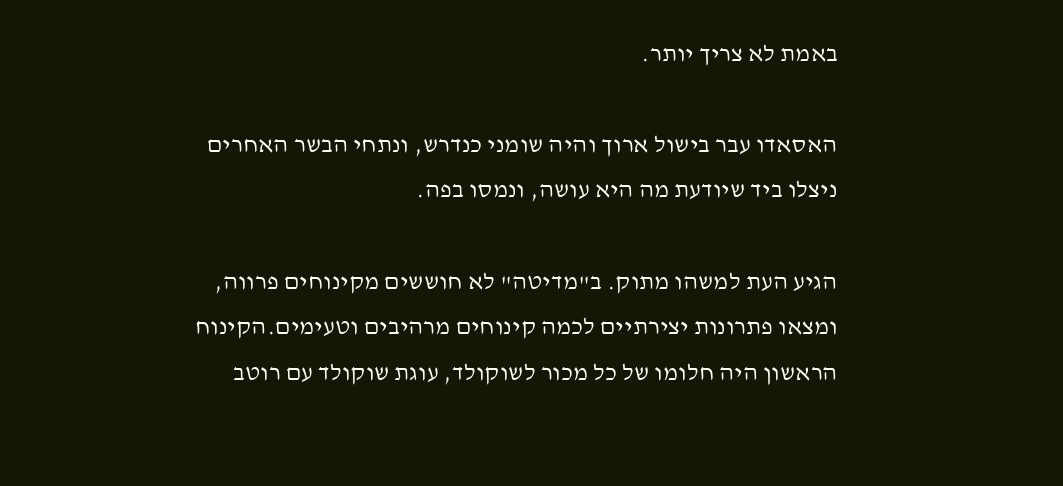באמת לא צריך יותר.

האסאדו עבר בישול ארוך והיה שומני כנדרש, ונתחי הבשר האחרים ניצלו ביד שיודעת מה היא עושה, ונמסו בפה.

הגיע העת למשהו מתוק. ב"מדיטה" לא חוששים מקינוחים פרווה, ומצאו פתרונות יצירתיים לכמה קינוחים מרהיבים וטעימים.הקינוח הראשון היה חלומו של כל מכור לשוקולד, עוגת שוקולד עם רוטב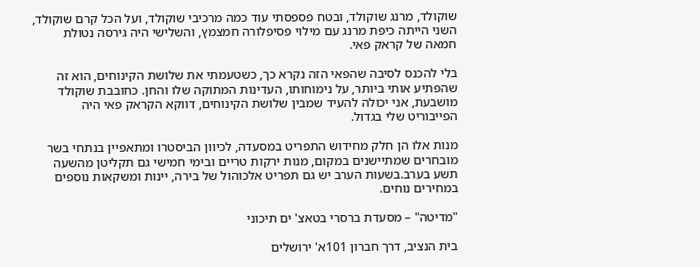שוקולד, מרנג שוקולד, ובטח פספסתי עוד כמה מרכיבי שוקולד, ועל הכל קרם שוקולד, השני הייתה כיפת מרנג עם מילוי פסיפלורה חמצמץ, והשלישי היה גירסה נטולת חמאה של קראק פאי.

בלי להכנס לסיבה שהפאי הזה נקרא כך, כשטעמתי את שלושת הקינוחים, הוא זה שהפתיע אותי ביותר, על נימוחותו, העדינות המתוקה שלו והחן. כחובבת שוקולד מושבעת, אני יכולה להעיד שמבין שלושת הקינוחים, דווקא הקראק פאי היה הפייבוריט שלי בגדול.

מנות אלו הן חלק מחידוש התפריט במסעדה, לכיוון הביסטרו ומתאפיין בנתחי בשר מובחרים שמתיישנים במקום, מנות ירקות טריים ובימי חמישי גם תקליטן מהשעה תשע בערב.בשעות הערב יש גם תפריט אלכוהול של בירה, יינות ומשקאות נוספים במחירים נוחים.

"מדיטה" – מסעדת ברסרי בטאצ' ים תיכוני

בית הנציב, דרך חברון 101א' ירושלים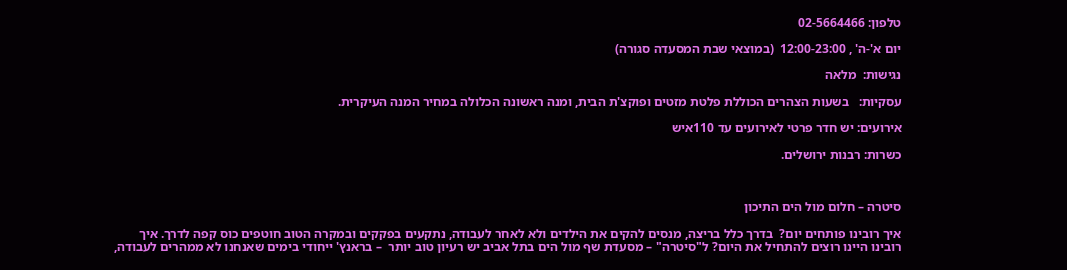טלפון: 02-5664466

יום א'-ה' , 12:00-23:00  (במוצאי שבת המסעדה סגורה)

נגישות:  מלאה

עסקיות:   בשעות הצהרים הכוללת פלטת מזטים ופוקצ'ת הבית, ומנה ראשונה הכלולה במחיר המנה העיקרית.

אירועים: יש חדר פרטי לאירועים עד 110איש

כשרות: רבנות ירושלים.



סיטרה – חלום מול הים התיכון

איך רובינו פותחים יום?  בדרך כלל בריצה, מנסים להקים את הילדים ולא לאחר לעבודה, נתקעים בפקקים ובמקרה הטוב חוטפים כוס קפה לדרך. איך רובינו היינו רוצים להתחיל את היום? ל"סיטרה" – מסעדת שף מול הים בתל אביב יש רעיון טוב יותר  – בראנץ' ייחודי בימים שאנחנו לא ממהרים לעבודה,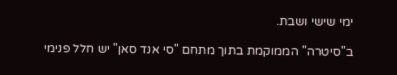ימי שישי ושבת.

ב"סיטרה" הממוקמת בתוך מתחם "סי אנד סאן" יש חלל פנימי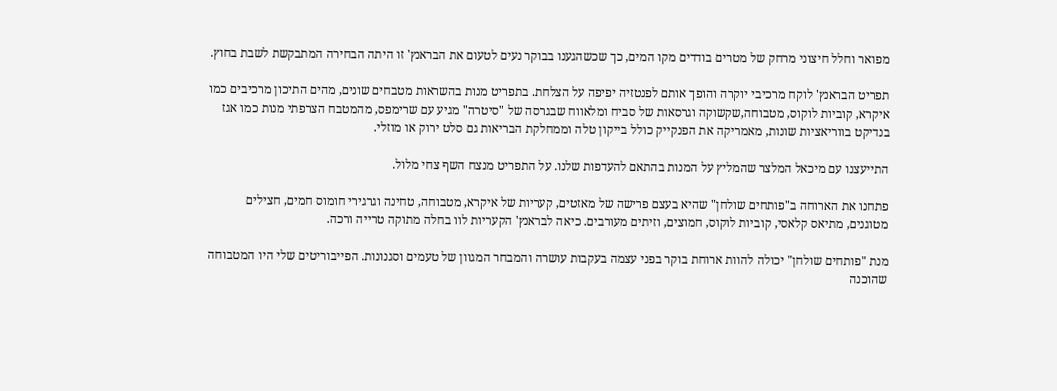מפואר וחלל חיצוני מרחק של מטרים בודדים מקו המים, כך שכשהגענו בבוקר נעים לטעום את הבראנץ' זו היתה הבחירה המתבקשת לשבת בחוץ.

תפריט הבראנץ' לוקח מרכיבי יוקרה והופך אותם לפנטזיה יפיפה על הצלחת. בתפריט מנות בהשראות מטבחים שונים, מהים התיכון מרכיבים כמו איקרא, קוביות לוקוס, מטבוחה,שקשוקה וגרסאות של סביח ומלאווח שבגרסה של "סיטרה" מגיע עם שרימפס, מהמטבח הצרפתי מנות כמו אגז בנדיקט בווריאציות שונות, מאמריקה את הפנקייק כולל בייקון טלה וממחלקת הבריאות גם סלט ירוק או מוזלי.

התייעצנו עם מיכאל המלצר שהמליץ על המנות בהתאם להעדפות שלנו. על התפריט מנצח השף צחי מלול.

פתחנו את הארוחה ב"פותחים שולחן" שהיא בעצם פרישה של מאזטים, קעריות של איקרא, מטבוחה, טחינה וגרגירי חומוס חמים, חצילים מטוגנים, מתיאס קלאסי, קוביות לוקוס, חמוצים, וזיתים מעורבים. כיאה לבראנץ' הקעריות לוו בחלה מתוקה טרייה ורכה.

מנת "פותחים שולחן" יכולה להוות ארוחת בוקר בפני עצמה בעקבות עושרה והמבחר המגוון של טעמים וסגנונות. הפייבוריטים שלי היו המטבוחה שהוכנה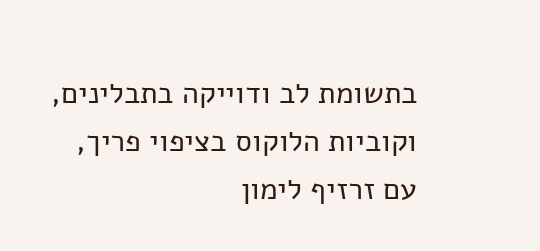בתשומת לב ודוייקה בתבלינים, וקוביות הלוקוס בציפוי פריך, עם זרזיף לימון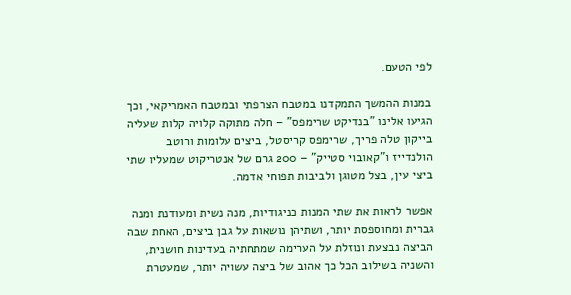לפי הטעם.

במנות ההמשך התמקדנו במטבח הצרפתי ובמטבח האמריקאי, וכך הגיעו אלינו "בנדיקט שרימפס" – חלה מתוקה קלויה קלות שעליה בייקון טלה פריך, שרימפס קריסטל, ביצים עלומות ורוטב הולנדייז ו"קאובוי סטייק" – 200 גרם של אנטריקוט שמעליו שתי ביצי עין, בצל מטוגן ולביבות תפוחי אדמה.

אפשר לראות את שתי המנות כניגודיות, מנה נשית ומעודנת ומנה גברית ומחוספסת יותר, ושתיהן נושאות על גבן ביצים, האחת שבה הביצה נבצעת ונוזלת על הערימה שמתחתיה בעדינות חושנית, והשניה בשילוב הכל כך אהוב של ביצה עשויה יותר, שמעטרת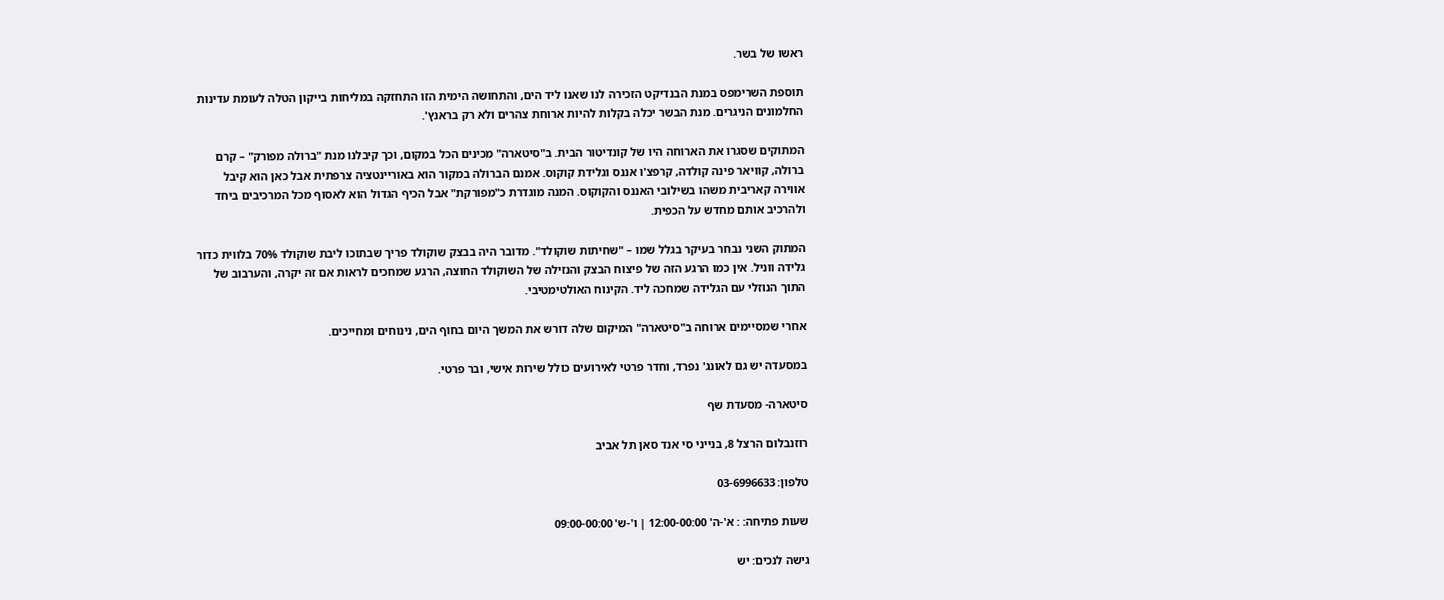ראשו של בשר.

תוספת השרימפס במנת הבנדיקט הזכירה לנו שאנו ליד הים, והתחושה הימית הזו התחזקה במליחות בייקון הטלה לעומת עדינות החלמונים הניגרים. מנת הבשר יכלה בקלות להיות ארוחת צהרים ולא רק בראנץ'.

המתוקים שסגרו את הארוחה היו של קונדיטור הבית. ב"סיטארה" מכינים הכל במקום, וכך קיבלנו מנת "ברולה מפורק" – קרם ברולה, קוויאר פינה קולדה, קרפצ'ו אננס וגלידת קוקוס. אמנם הברולה במקור הוא באוריינטציה צרפתית אבל כאן הוא קיבל אווירה קאריבית משהו בשילובי האננס והקוקוס. המנה מוגדרת כ"מפורקת" אבל הכיף הגדול הוא לאסוף מכל המרכיבים ביחד ולהרכיב אותם מחדש על הכפית.

המתוק השני נבחר בעיקר בגלל שמו – "שחיתות שוקולד". מדובר היה בבצק שוקולד פריך שבתוכו ליבת שוקולד 70% בלווית כדור גלידה ווניל. אין כמו הרגע הזה של פיצוח הבצק והנזילה של השוקולד החוצה, הרגע שמחכים לראות אם זה יקרה, והערבוב של התוך הנוזלי עם הגלידה שמחכה ליד. הקינוח האולטימטיבי.

אחרי שמסיימים ארוחה ב"סיטארה" המיקום שלה דורש את המשך היום בחוף הים, נינוחים ומחייכים.

במסעדה יש גם לאונג' נפרד, וחדר פרטי לאירועים כולל שירות אישי, ובר פרטי.

סיטארה- מסעדת שף

רוזנבלום הרצל 8, בנייני סי אנד סאן תל אביב

טלפון: 03-6996633

שעות פתיחה: : א'-ה' 12:00-00:00 | ו'-ש' 09:00-00:00

גישה לנכים: יש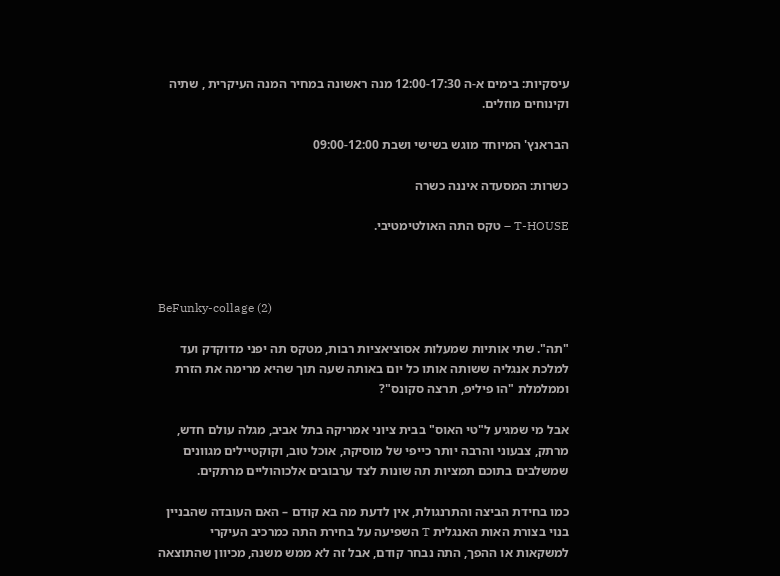עיסקיות: בימים א-ה 12:00-17:30 מנה ראשונה במחיר המנה העיקרית , שתיה וקינוחים מוזלים.

הבראנץ' המיוחד מוגש בשישי ושבת 09:00-12:00

כשרות: המסעדה איננה כשרה

T-HOUSE – טקס התה האולטימטיבי.



BeFunky-collage (2)

"תה". שתי אותיות שמעלות אסוציאציות רבות, מטקס תה יפני מדוקדק ועד למלכת אנגליה ששותה אותו כל יום באותה שעה תוך שהיא מרימה את הזרת וממלמלת "הו פיליפ, תרצה סקונס"?

אבל מי שמגיע ל"טי האוס" בבית ציוני אמריקה בתל אביב, מגלה עולם חדש, מרתק, צבעוני והרבה יותר כייפי של מוסיקה, אוכל טוב, וקוקטיילים מגוונים שמשלבים בתוכם תמציות תה שונות לצד ערבובים אלכוהוליים מרתקים.

כמו בחידת הביצה והתרנגולת, אין לדעת מה בא קודם – האם העובדה שהבניין בנוי בצורת האות האנגלית T השפיעה על בחירת התה כמרכיב העיקרי למשקאות או ההפך, התה נבחר קודם, אבל זה לא ממש משנה, מכיוון שהתוצאה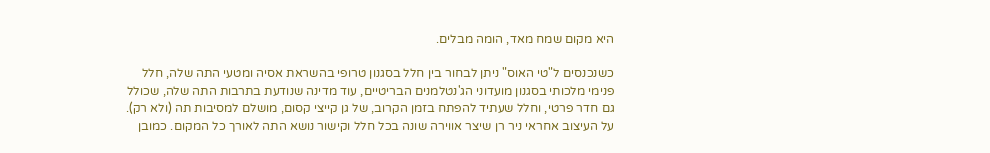היא מקום שמח מאד, הומה מבלים.

כשנכנסים ל"טי האוס" ניתן לבחור בין חלל בסגנון טרופי בהשראת אסיה ומטעי התה שלה, חלל פנימי מלכותי בסגנון מועדוני הג'נטלמנים הבריטיים, עוד מדינה שנודעת בתרבות התה שלה, שכולל גם חדר פרטי, וחלל שעתיד להפתח בזמן הקרוב, של גן קייצי קסום, מושלם למסיבות תה (ולא רק). על העיצוב אחראי ניר רן שיצר אווירה שונה בכל חלל וקישור נושא התה לאורך כל המקום. כמובן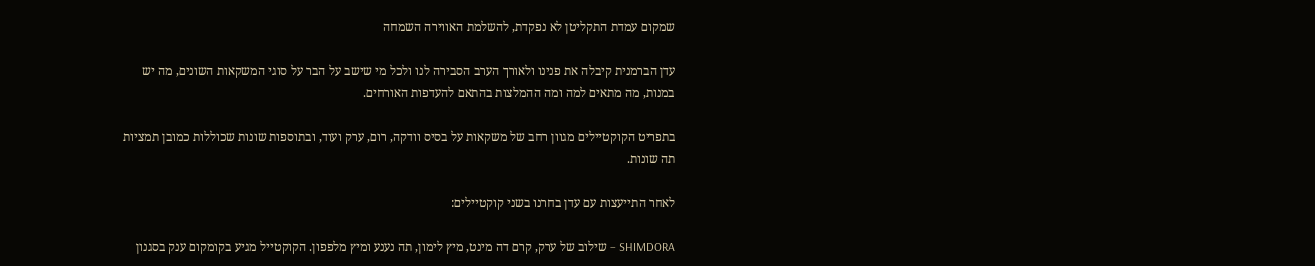שמקום עמדת התקליטן לא נפקדת, להשלמת האווירה השמחה

עדן הברמנית קיבלה את פנינו ולאורך הערב הסבירה לנו ולכל מי שישב על הבר על סוגי המשקאות השונים, מה יש במנות, מה מתאים למה ומה ההמלצות בהתאם להעדפות האורחים.

בתפריט הקוקטיילים מגוון רחב של משקאות על בסיס וודקה, רום, ערק ועוד, ובתוספות שונות שכוללות כמובן תמציות תה שונות.

לאחר התייעצות עם עדן בחרנו בשני קוקטיילים:

SHIMDORA – שילוב של ערק, קרם דה מינט, מיץ לימון, תה נענע ומיץ מלפפון. הקוקטייל מגיע בקומקום ענק בסגנון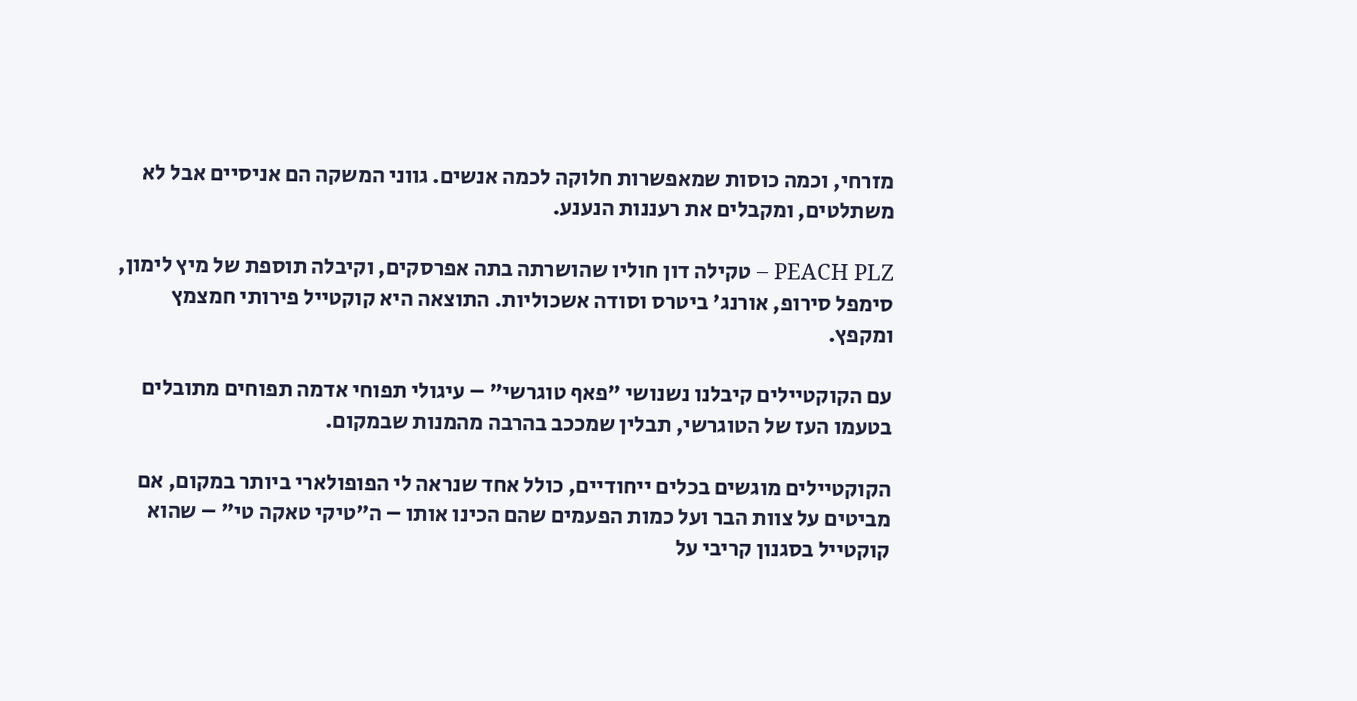מזרחי, וכמה כוסות שמאפשרות חלוקה לכמה אנשים. גווני המשקה הם אניסיים אבל לא משתלטים, ומקבלים את רעננות הנענע.

PEACH PLZ – טקילה דון חוליו שהושרתה בתה אפרסקים, וקיבלה תוספת של מיץ לימון, סימפל סירופ, אורנג' ביטרס וסודה אשכוליות. התוצאה היא קוקטייל פירותי חמצמץ ומקפץ.

עם הקוקטיילים קיבלנו נשנושי "פאף טוגרשי" – עיגולי תפוחי אדמה תפוחים מתובלים בטעמו העז של הטוגרשי, תבלין שמככב בהרבה מהמנות שבמקום.

הקוקטיילים מוגשים בכלים ייחודיים, כולל אחד שנראה לי הפופולארי ביותר במקום, אם מביטים על צוות הבר ועל כמות הפעמים שהם הכינו אותו – ה"טיקי טאקה טי" – שהוא קוקטייל בסגנון קריבי על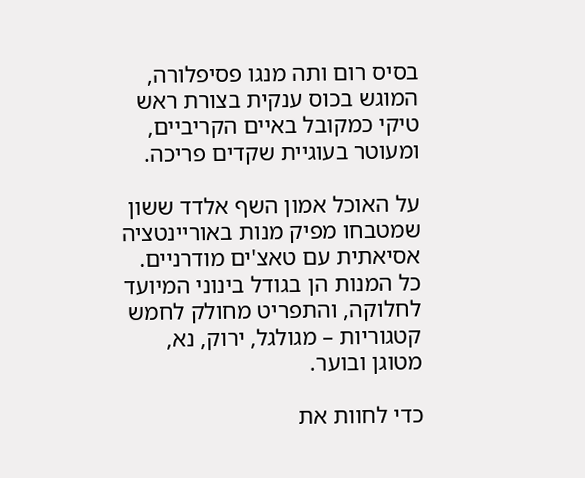בסיס רום ותה מנגו פסיפלורה, המוגש בכוס ענקית בצורת ראש טיקי כמקובל באיים הקריביים, ומעוטר בעוגיית שקדים פריכה.

על האוכל אמון השף אלדד ששון שמטבחו מפיק מנות באוריינטציה אסיאתית עם טאצ'ים מודרניים.  כל המנות הן בגודל בינוני המיועד לחלוקה, והתפריט מחולק לחמש קטגוריות – מגולגל, ירוק, נא, מטוגן ובוער.

כדי לחוות את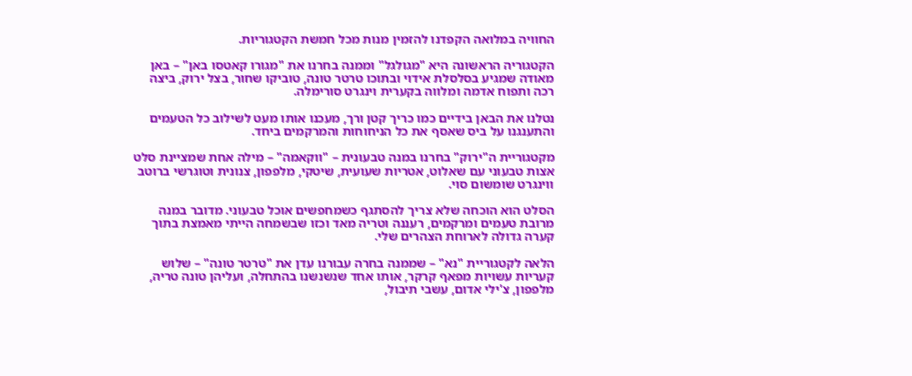החוויה במלואה הקפדנו להזמין מנות מכל חמשת הקטגוריות.

הקטגוריה הראשונה היא "מגולגל" וממנה בחרנו את "מגורו קאטסו באן" – באן מאודה שמגיע בסלסלת אידוי ובתוכו טרטר טונה, טוביקו שחור, בצל ירוק, ביצה רכה ותפוח אדמה ומלווה בקערית וינגרט סורימלה.

נטלנו את הבאן בידיים כמו כריך קטן ורך, מעכנו אותו מעט לשילוב כל הטעמים והתענגנו על ביס שאסף את כל הניחוחות והמרקמים ביחד.

מקטגוריית ה"ירוק" בחרנו במנה טבעונית – "ווקאמה" – מילה אחת שמציינת סלט אצות טבעוני עם שאלוט, אטריות שעועית, שיטקי, מלפפון, צנונית וטוגרשי ברוטב ווינגרט שומשום סוי.

הסלט הוא הוכחה שלא צריך להסתגף כשמחפשים אוכל טבעוני. מדובר במנה מרובת טעמים ומרקמים, רעננה וטריה מאד וכזו שבשמחה הייתי מאמצת בתוך קערה גדולה לארוחת הצהרים שלי.

הלאה לקטגוריית "נא" – שממנה בחרה עבורנו עדן את "טרטר טונה" – שלוש קעריות עשויות מפאף קרקר, אותו אחד שנשנשנו בהתחלה, ועליהן טונה טריה, מלפפון, צ'ילי אדום, עשבי תיבול,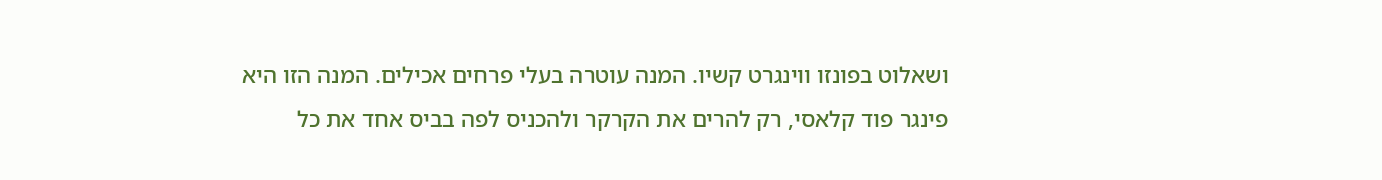ושאלוט בפונזו ווינגרט קשיו. המנה עוטרה בעלי פרחים אכילים. המנה הזו היא פינגר פוד קלאסי, רק להרים את הקרקר ולהכניס לפה בביס אחד את כל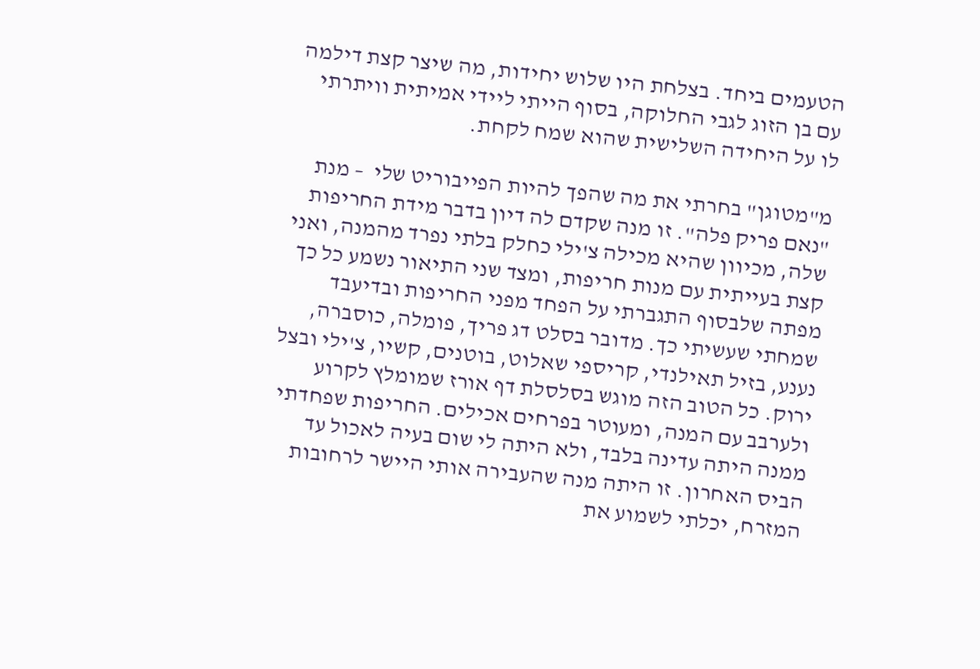הטעמים ביחד. בצלחת היו שלוש יחידות, מה שיצר קצת דילמה עם בן הזוג לגבי החלוקה, בסוף הייתי ליידי אמיתית וויתרתי לו על היחידה השלישית שהוא שמח לקחת.

מ"מטוגן" בחרתי את מה שהפך להיות הפייבוריט שלי  – מנת "נאם פריק פלה". זו מנה שקדם לה דיון בדבר מידת החריפות שלה, מכיוון שהיא מכילה צ'ילי כחלק בלתי נפרד מהמנה, ואני קצת בעייתית עם מנות חריפות, ומצד שני התיאור נשמע כל כך מפתה שלבסוף התגברתי על הפחד מפני החריפות ובדיעבד שמחתי שעשיתי כך. מדובר בסלט דג פריך, פומלה, כוסברה, נענע, בזיל תאילנדי, קריספי שאלוט, בוטנים, קשיו, צ'ילי ובצל ירוק. כל הטוב הזה מוגש בסלסלת דף אורז שמומלץ לקרוע ולערבב עם המנה, ומעוטר בפרחים אכילים. החריפות שפחדתי ממנה היתה עדינה בלבד, ולא היתה לי שום בעיה לאכול עד הביס האחרון. זו היתה מנה שהעבירה אותי היישר לרחובות המזרח, יכלתי לשמוע את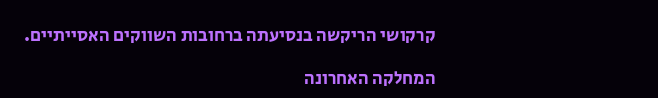קרקושי הריקשה בנסיעתה ברחובות השווקים האסייתיים.

המחלקה האחרונה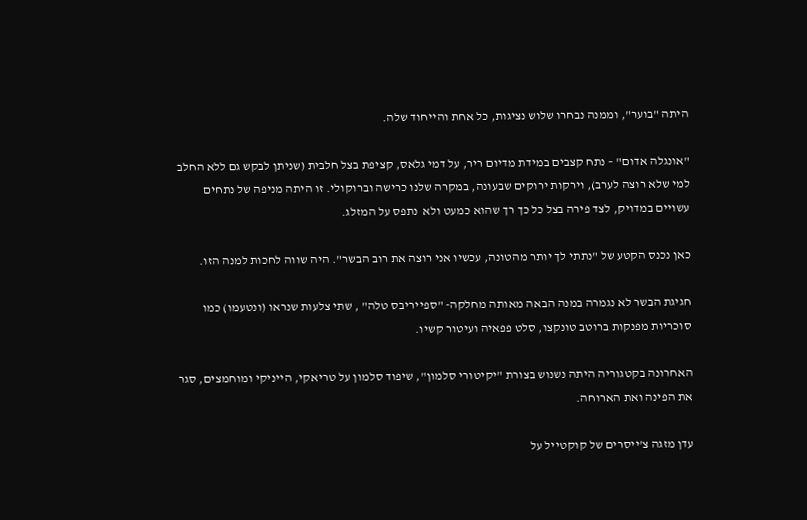היתה "בוער", וממנה נבחרו שלוש נציגות, כל אחת והייחוד שלה.

"אונגלה אדום" – נתח קצבים במידת מדיום ריר, על דמי גלאס, קציפת בצל חלבית (שניתן לבקש גם ללא החלב למי שלא רוצה לערב), וירקות ירוקים שבעונה, במקרה שלנו כרישה וברוקולי. זו היתה מניפה של נתחים עשויים במדויק, לצד פירה בצל כל כך רך שהוא כמעט ולא  נתפס על המזלג.

כאן נכנס הקטע של "נתתי לך יותר מהטונה, עכשיו אני רוצה את רוב הבשר". היה שווה לחכות למנה הזו.

חגיגת הבשר לא נגמרה במנה הבאה מאותה מחלקה- "ספייריבס טלה" , שתי צלעות שנראו (ונטעמו) כמו סוכריות מפנקות ברוטב טונקצו, סלט פפאיה ועיטור קשיו.

האחרונה בקטגוריה היתה נשנוש בצורת "יקיטורי סלמון", שיפוד סלמון על טריאקי, הייניקי ומוחמצים, סגר את הפינה ואת הארוחה.

עדן מזגה צ'ייסרים של קוקטייל על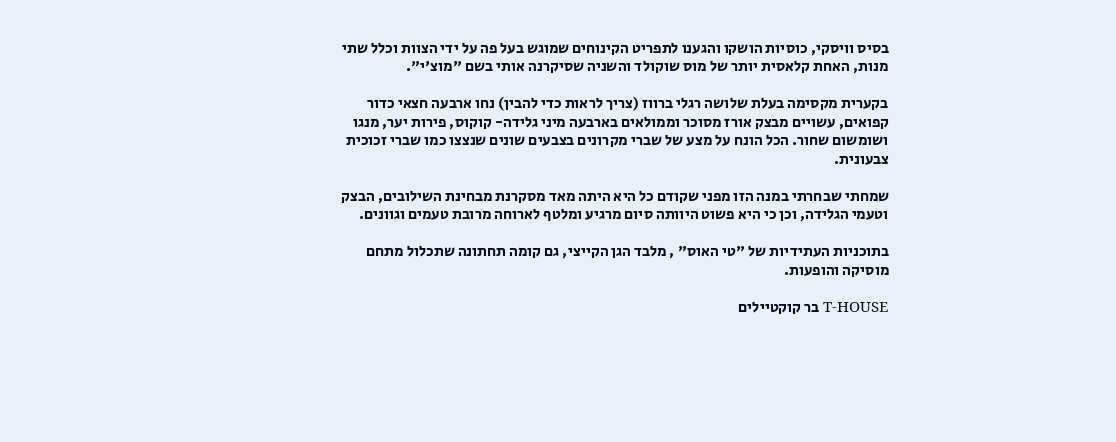בסיס וויסקי, כוסיות הושקו והגענו לתפריט הקינוחים שמוגש בעל פה על ידי הצוות וכלל שתי מנות, האחת קלאסית יותר של מוס שוקולד והשניה שסיקרנה אותי בשם "מוצ'י".

בקערית מקסימה בעלת שלושה רגלי ברווז (צריך לראות כדי להבין) נחו ארבעה חצאי כדור קפואים, עשויים מבצק אורז מסוכר וממולאים בארבעה מיני גלידה- קוקוס, פירות יער, מנגו ושומשום שחור. הכל הונח על מצע של שברי מקרונים בצבעים שונים שנצצו כמו שברי זכוכית צבעונית.

שמחתי שבחרתי במנה הזו מפני שקודם כל היא היתה מאד מסקרנת מבחינת השילובים, הבצק וטעמי הגלידה, וכן כי היא פשוט היוותה סיום מרגיע ומלטף לארוחה מרובת טעמים וגוונים.

בתוכניות העתידיות של "טי האוס" , מלבד הגן הקייצי, גם קומה תחתונה שתכלול מתחם מוסיקה והופעות.

T-HOUSE בר קוקטיילים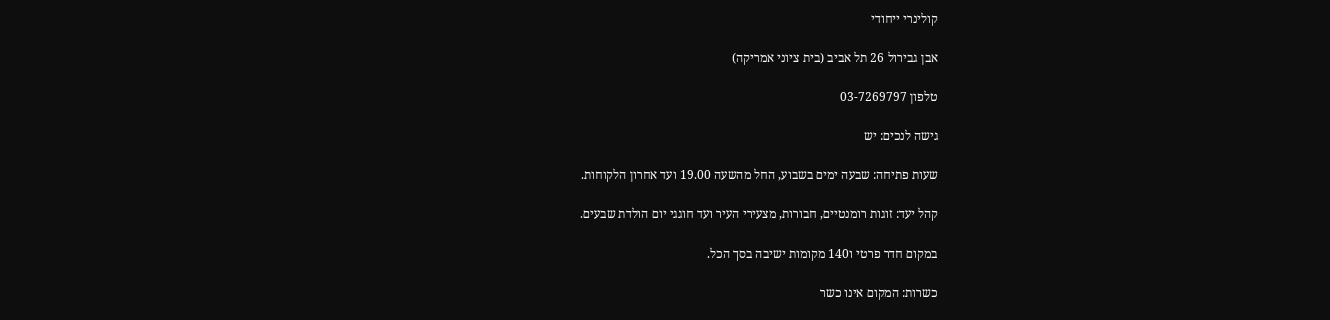קולינרי ייחודי

אבן גבירול 26 תל אביב (בית ציוני אמריקה)

טלפון 03-7269797

גישה לנכים: יש

שעות פתיחה: שבעה ימים בשבוע, החל מהשעה 19.00 ועד אחרון הלקוחות.

קהל יעד: זוגות רומנטיים, חבורות, מצעירי העיר ועד חוגגי יום הולדת שבעים.

במקום חדר פרטי ו140 מקומות ישיבה בסך הכל.

כשרות: המקום אינו כשר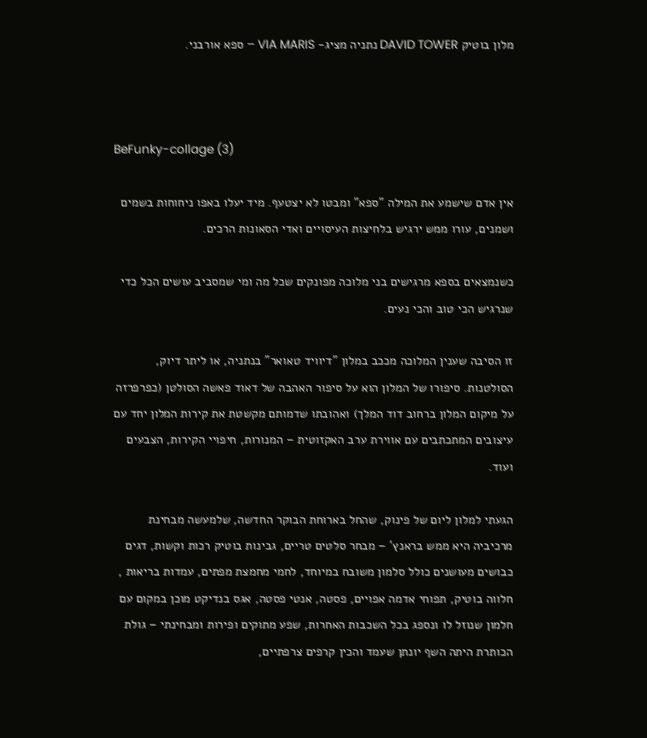מלון בוטיק DAVID TOWER נתניה מציג- VIA MARIS – ספא אורבני.



BeFunky-collage (3)

אין אדם שישמע את המילה "ספא" ומבטו לא יצטעף. מיד יעלו באפו ניחוחות בשמים ושמנים, עורו ממש ירגיש בלחיצות העיסויים ואדי הסאונות הרכים.

כשנמצאים בספא מרגישים בני מלוכה מפונקים שכל מה ומי שמסביב עושים הכל כדי שנרגיש הכי טוב והכי נעים.

זו הסיבה שענין המלוכה מככב במלון "דיוויד טאואר" בנתניה, או ליתר דיוק, הסולטנות. סיפורו של המלון הוא על סיפור האהבה של דאוד פאשה הסולטן (כפרפרזה על מיקום המלון ברחוב דוד המלך) ואהובתו שדמותם מקשטת את קירות המלון יחד עם עיצובים המתכתבים עם אווירת ערב האקזוטית – המנורות, חיפויי הקירות, הצבעים ועוד.

הגעתי למלון ליום של פינוק, שהחל בארוחת הבוקר החדשה, שלמעשה מבחינת מרכיביה היא ממש בראנץ' – מבחר סלטים טריים, גבינות בוטיק רכות וקשות, דגים כבושים מעושנים כולל סלמון משובח במיוחד, לחמי מחמצת מפתים, עמדות בריאות , חלווה בוטיק, תפוחי אדמה אפויים, פסטה, אנטי פסטה, אגס בנדיקט מוכן במקום עם חלמון שנוזל לו ונספג בכל השכבות האחרות, שפע מתוקים ופירות ומבחינתי – גולת הכותרת היתה השף יונתן שעמד והכין קרפים צרפתיים,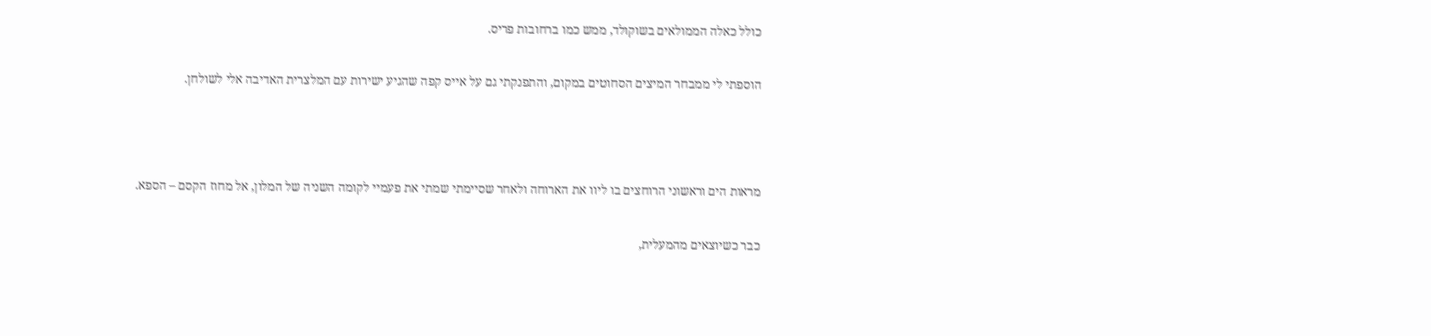כולל כאלה הממולאים בשוקולד, ממש כמו ברחובות פריס.

הוספתי לי ממבחר המיצים הסחוטים במקום, והתפנקתי גם על אייס קפה שהגיע ישירות עם המלצרית האדיבה אלי לשולחן.



מראות הים וראשוני הרוחצים בו ליוו את הארוחה ולאחר שסיימתי שמתי את פעמיי לקומה השניה של המלון, אל מחוז הקסם – הספא.

כבר כשיוצאים מהמעלית,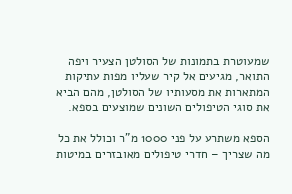שמעוטרת בתמונות של הסולטן הצעיר ויפה התואר, מגיעים אל קיר שעליו מפות עתיקות המתארות את מסעותיו של הסולטן, מהם הביא את סוגי הטיפולים השונים שמוצעים בספא.

הספא משתרע על פני 1000 מ"ר וכולל את כל מה שצריך – חדרי טיפולים מאובזרים במיטות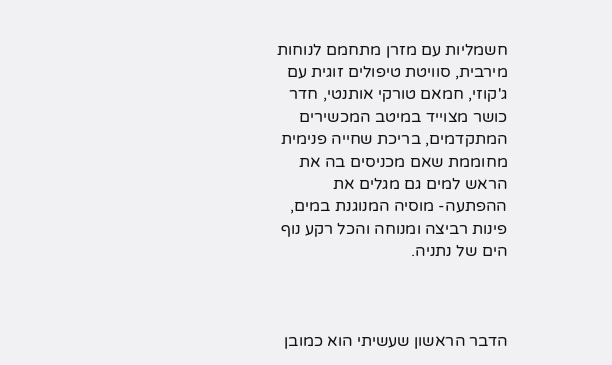חשמליות עם מזרן מתחמם לנוחות מירבית, סוויטת טיפולים זוגית עם ג'קוזי, חמאם טורקי אותנטי, חדר כושר מצוייד במיטב המכשירים המתקדמים, בריכת שחייה פנימית מחוממת שאם מכניסים בה את הראש למים גם מגלים את ההפתעה- מוסיה המנוגנת במים, פינות רביצה ומנוחה והכל רקע נוף הים של נתניה.



הדבר הראשון שעשיתי הוא כמובן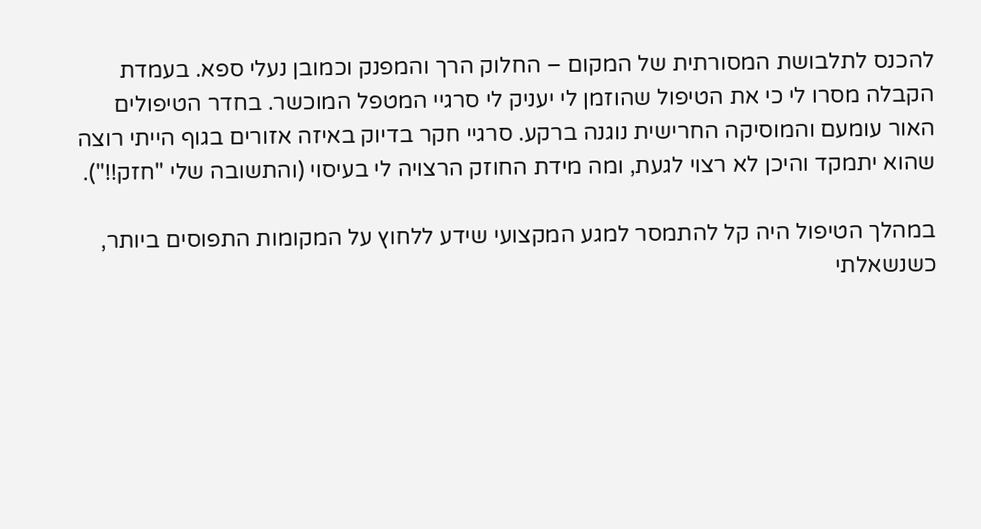להכנס לתלבושת המסורתית של המקום – החלוק הרך והמפנק וכמובן נעלי ספא. בעמדת הקבלה מסרו לי כי את הטיפול שהוזמן לי יעניק לי סרגיי המטפל המוכשר. בחדר הטיפולים האור עומעם והמוסיקה החרישית נוגנה ברקע. סרגיי חקר בדיוק באיזה אזורים בגוף הייתי רוצה שהוא יתמקד והיכן לא רצוי לגעת, ומה מידת החוזק הרצויה לי בעיסוי (והתשובה שלי "חזק!!").

במהלך הטיפול היה קל להתמסר למגע המקצועי שידע ללחוץ על המקומות התפוסים ביותר, כשנשאלתי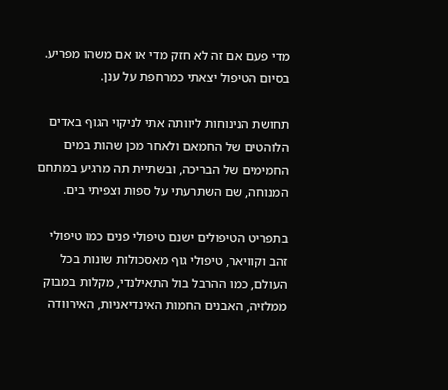מדי פעם אם זה לא חזק מדי או אם משהו מפריע. בסיום הטיפול יצאתי כמרחפת על ענן.

תחושת הנינוחות ליוותה אתי לניקוי הגוף באדים הלוהטים של החמאם ולאחר מכן שהות במים החמימים של הבריכה, ובשתיית תה מרגיע במתחם המנוחה, שם השתרעתי על ספות וצפיתי בים.

בתפריט הטיפולים ישנם טיפולי פנים כמו טיפולי זהב וקוויאר, טיפולי גוף מאסכולות שונות בכל העולם, כמו ההרבל בול התאילנדי, מקלות במבוק ממלזיה, האבנים החמות האינדיאניות, האירוודה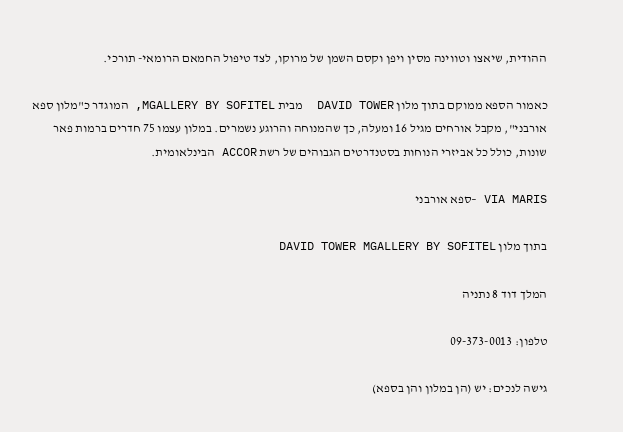ההודית, שיאצו וטווינה מסין ויפן וקסם השמן של מרוקו, לצד טיפול החמאם הרומאי- תורכי.

כאמור הספא ממוקם בתוך מלון DAVID TOWER  מבית MGALLERY BY SOFITEL, המוגדר כ"מלון ספא אורבני", מקבל אורחים מגיל 16 ומעלה, כך שהמנוחה והרוגע נשמרים. במלון עצמו 75 חדרים ברמות פאר שונות, כולל כל אביזרי הנוחות בסטנדרטים הגבוהים של רשת ACCOR הבינלאומית.

VIA MARIS –ספא אורבני

בתוך מלון DAVID TOWER MGALLERY BY SOFITEL

המלך דוד 8 נתניה

טלפון: 09-373-0013

גישה לנכים: יש (הן במלון והן בספא)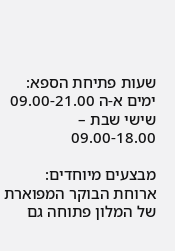שעות פתיחת הספא: ימים א-ה 09.00-21.00 שישי שבת – 09.00-18.00

מבצעים מיוחדים: ארוחת הבוקר המפוארת של המלון פתוחה גם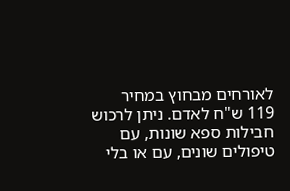לאורחים מבחוץ במחיר 119 ש"ח לאדם. ניתן לרכוש חבילות ספא שונות, עם טיפולים שונים, עם או בלי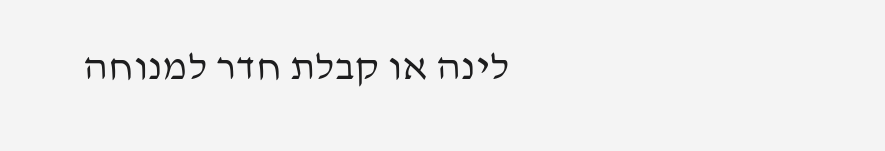לינה או קבלת חדר למנוחה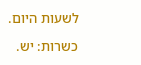לשעות היום.

כשרות: יש.